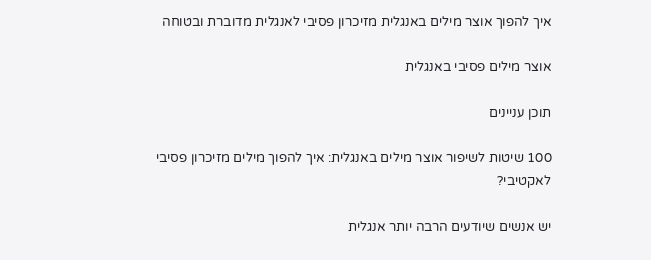איך להפוך אוצר מילים באנגלית מזיכרון פסיבי לאנגלית מדוברת ובטוחה

אוצר מילים פסיבי באנגלית

תוכן עניינים

100 שיטות לשיפור אוצר מילים באנגלית: איך להפוך מילים מזיכרון פסיבי לאקטיבי?

יש אנשים שיודעים הרבה יותר אנגלית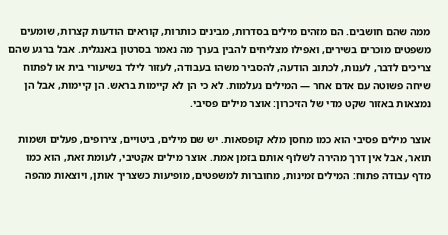ממה שהם חושבים. הם מזהים מילים בסדרות, מבינים כותרות, קוראים הודעות קצרות, שומעים משפטים מוכרים בשירים, ואפילו מצליחים להבין בערך מה נאמר בסרטון באנגלית. אבל ברגע שהם צריכים לדבר, לענות, לכתוב הודעה, להסביר משהו בעבודה, לעזור לילד בשיעורי בית או לפתוח שיחה פשוטה עם אדם אחר — המילים נעלמות. לא כי הן לא קיימות בראש. הן קיימות, אבל הן נמצאות באזור שקט מדי של הזיכרון: אוצר מילים פסיבי.

אוצר מילים פסיבי הוא כמו מחסן מלא קופסאות. יש שם מילים, ביטויים, צירופים, פעלים ושמות תואר, אבל אין דרך מהירה לשלוף אותם בזמן אמת. אוצר מילים אקטיבי, לעומת זאת, הוא כמו מדף עבודה פתוח: המילים זמינות, מחוברות למשפטים, מופיעות כשצריך אותן, ויוצאות מהפה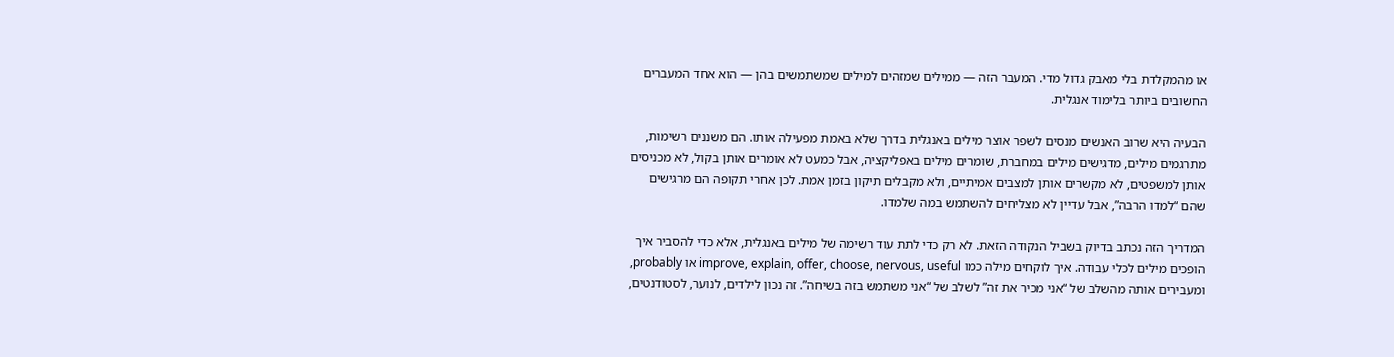או מהמקלדת בלי מאבק גדול מדי. המעבר הזה — ממילים שמזהים למילים שמשתמשים בהן — הוא אחד המעברים החשובים ביותר בלימוד אנגלית.

הבעיה היא שרוב האנשים מנסים לשפר אוצר מילים באנגלית בדרך שלא באמת מפעילה אותו. הם משננים רשימות, מתרגמים מילים, מדגישים מילים במחברת, שומרים מילים באפליקציה, אבל כמעט לא אומרים אותן בקול, לא מכניסים אותן למשפטים, לא מקשרים אותן למצבים אמיתיים, ולא מקבלים תיקון בזמן אמת. לכן אחרי תקופה הם מרגישים שהם “למדו הרבה”, אבל עדיין לא מצליחים להשתמש במה שלמדו.

המדריך הזה נכתב בדיוק בשביל הנקודה הזאת. לא רק כדי לתת עוד רשימה של מילים באנגלית, אלא כדי להסביר איך הופכים מילים לכלי עבודה. איך לוקחים מילה כמו improve, explain, offer, choose, nervous, useful או probably, ומעבירים אותה מהשלב של “אני מכיר את זה” לשלב של “אני משתמש בזה בשיחה”. זה נכון לילדים, לנוער, לסטודנטים,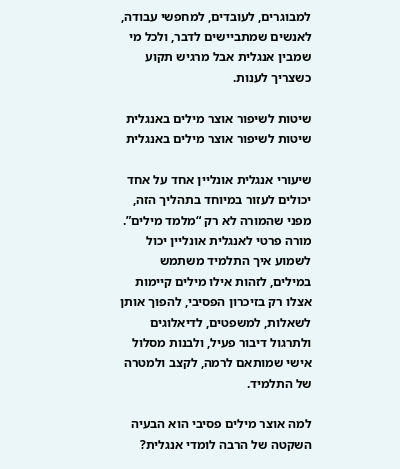למבוגרים, לעובדים, למחפשי עבודה, לאנשים שמתביישים לדבר, ולכל מי שמבין אנגלית אבל מרגיש תקוע כשצריך לענות.

שיטות לשיפור אוצר מילים באנגלית
שיטות לשיפור אוצר מילים באנגלית

שיעורי אנגלית אונליין אחד על אחד יכולים לעזור במיוחד בתהליך הזה, מפני שהמורה לא רק “מלמד מילים”. מורה פרטי לאנגלית אונליין יכול לשמוע איך התלמיד משתמש במילים, לזהות אילו מילים קיימות אצלו רק בזיכרון הפסיבי, להפוך אותן לשאלות, למשפטים, לדיאלוגים ולתרגול דיבור פעיל, ולבנות מסלול אישי שמותאם לרמה, לקצב ולמטרה של התלמיד.

למה אוצר מילים פסיבי הוא הבעיה השקטה של הרבה לומדי אנגלית?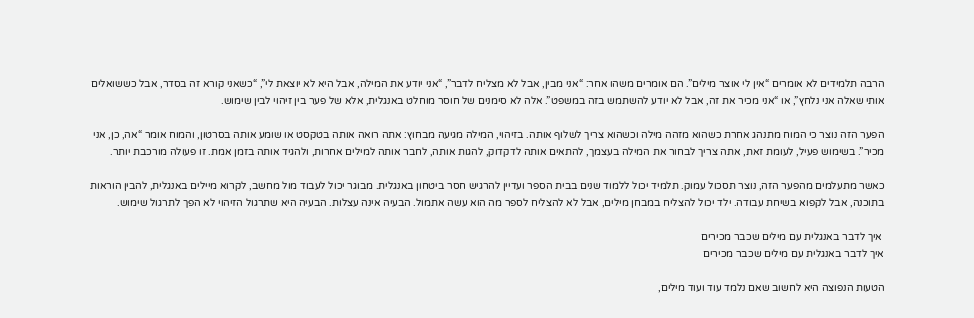הרבה תלמידים לא אומרים “אין לי אוצר מילים”. הם אומרים משהו אחר: “אני מבין, אבל לא מצליח לדבר”, “אני יודע את המילה, אבל היא לא יוצאת לי”, “כשאני קורא זה בסדר, אבל כששואלים אותי שאלה אני נלחץ”, או “אני מכיר את זה, אבל לא יודע להשתמש בזה במשפט”. אלה לא סימנים של חוסר מוחלט באנגלית, אלא של פער בין זיהוי לבין שימוש.

הפער הזה נוצר כי המוח מתנהג אחרת כשהוא מזהה מילה וכשהוא צריך לשלוף אותה. בזיהוי, המילה מגיעה מבחוץ: אתה רואה אותה בטקסט או שומע אותה בסרטון, והמוח אומר “אה, כן, אני מכיר”. בשימוש פעיל, לעומת זאת, אתה צריך לבחור את המילה בעצמך, להתאים אותה לדקדוק, להגות אותה, לחבר אותה למילים אחרות, ולהגיד אותה בזמן אמת. זו פעולה מורכבת יותר.

כאשר מתעלמים מהפער הזה, נוצר תסכול עמוק. תלמיד יכול ללמוד שנים בבית הספר ועדיין להרגיש חסר ביטחון באנגלית. מבוגר יכול לעבוד מול מחשב, לקרוא מיילים באנגלית, להבין הוראות בתוכנה, אבל לקפוא בשיחת עבודה. ילד יכול להצליח במבחן מילים, אבל לא להצליח לספר מה הוא עשה אתמול. הבעיה אינה עצלות. הבעיה היא שתרגול הזיהוי לא הפך לתרגול שימוש.

 איך לדבר באנגלית עם מילים שכבר מכירים
איך לדבר באנגלית עם מילים שכבר מכירים

הטעות הנפוצה היא לחשוב שאם נלמד עוד ועוד מילים,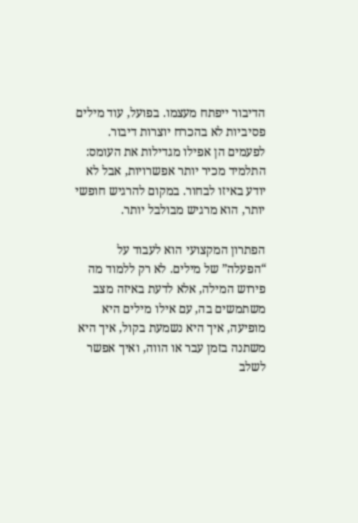הדיבור ייפתח מעצמו. בפועל, עוד מילים פסיביות לא בהכרח יוצרות דיבור. לפעמים הן אפילו מגדילות את העומס: התלמיד מכיר יותר אפשרויות, אבל לא יודע באיזו לבחור. במקום להרגיש חופשי יותר, הוא מרגיש מבולבל יותר.

הפתרון המקצועי הוא לעבוד על “הפעלה” של מילים. לא רק ללמוד מה פירוש המילה, אלא לדעת באיזה מצב משתמשים בה, עם אילו מילים היא מופיעה, איך היא נשמעת בקול, איך היא משתנה בזמן עבר או הווה, ואיך אפשר לשלב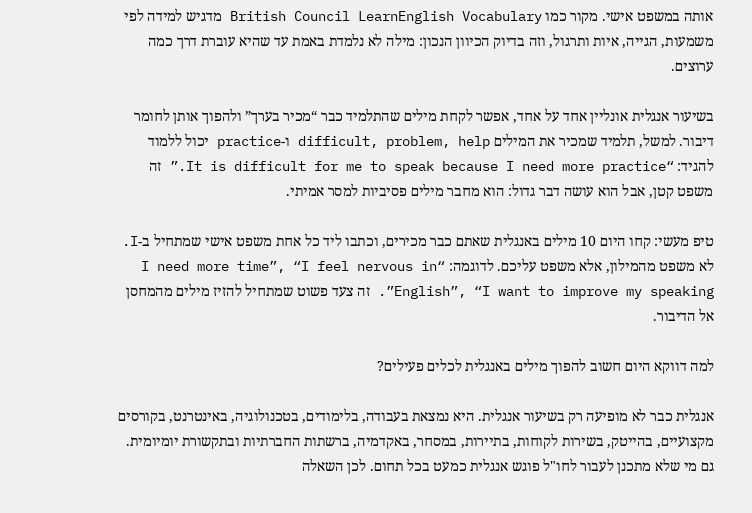אותה במשפט אישי. מקור כמו British Council LearnEnglish Vocabulary מדגיש למידה לפי משמעות, הגייה, איות ותרגול, וזה בדיוק הכיוון הנכון: מילה לא נלמדת באמת עד שהיא עוברת דרך כמה ערוצים.

בשיעור אנגלית אונליין אחד על אחד, אפשר לקחת מילים שהתלמיד כבר “מכיר בערך” ולהפוך אותן לחומר דיבור. למשל, תלמיד שמכיר את המילים difficult, problem, help ו-practice יכול ללמוד להגיד: “It is difficult for me to speak because I need more practice.” זה משפט קטן, אבל הוא עושה דבר גדול: הוא מחבר מילים פסיביות למסר אמיתי.

טיפ מעשי: קחו היום 10 מילים באנגלית שאתם כבר מכירים, וכתבו ליד כל אחת משפט אישי שמתחיל ב-I. לא משפט מהמילון, אלא משפט עליכם. לדוגמה: “I need more time”, “I feel nervous in English”, “I want to improve my speaking”. זה צעד פשוט שמתחיל להזיז מילים מהמחסן אל הדיבור.

למה דווקא היום חשוב להפוך מילים באנגלית לכלים פעילים?

אנגלית כבר לא מופיעה רק בשיעור אנגלית. היא נמצאת בעבודה, בלימודים, בטכנולוגיה, באינטרנט, בקורסים מקצועיים, בהייטק, בשירות לקוחות, בתיירות, במסחר, באקדמיה, ברשתות החברתיות ובתקשורת יומיומית. גם מי שלא מתכנן לעבור לחו"ל פוגש אנגלית כמעט בכל תחום. לכן השאלה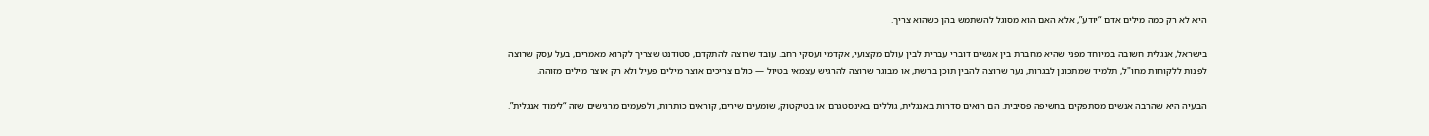היא לא רק כמה מילים אדם “יודע”, אלא האם הוא מסוגל להשתמש בהן כשהוא צריך.

בישראל, אנגלית חשובה במיוחד מפני שהיא מחברת בין אנשים דוברי עברית לבין עולם מקצועי, אקדמי ועסקי רחב. עובד שרוצה להתקדם, סטודנט שצריך לקרוא מאמרים, בעל עסק שרוצה לפנות ללקוחות מחו"ל, תלמיד שמתכונן לבגרות, נער שרוצה להבין תוכן ברשת, או מבוגר שרוצה להרגיש עצמאי בטיול — כולם צריכים אוצר מילים פעיל ולא רק אוצר מילים מזוהה.

הבעיה היא שהרבה אנשים מסתפקים בחשיפה פסיבית. הם רואים סדרות באנגלית, גוללים באינסטגרם או בטיקטוק, שומעים שירים, קוראים כותרות, ולפעמים מרגישים שזה “לימוד אנגלית”.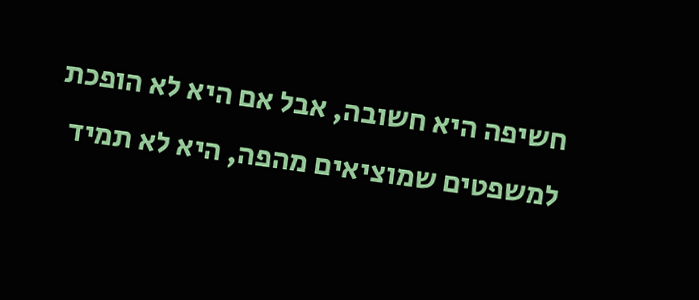חשיפה היא חשובה, אבל אם היא לא הופכת למשפטים שמוציאים מהפה, היא לא תמיד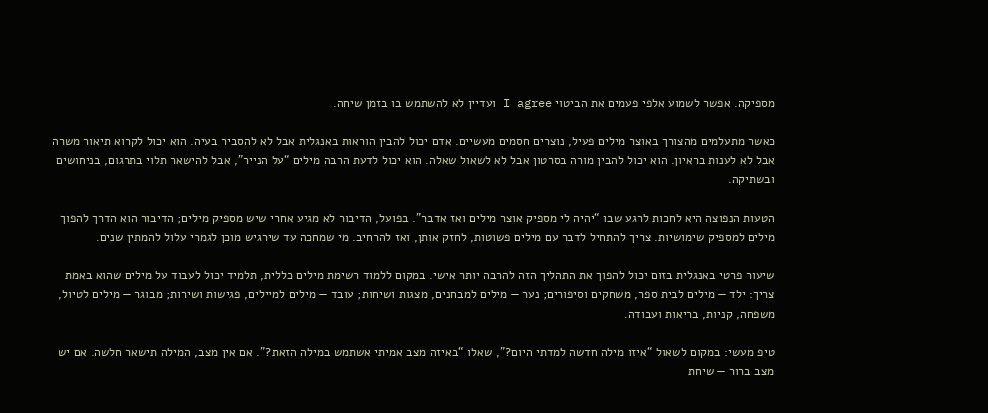מספיקה. אפשר לשמוע אלפי פעמים את הביטוי I agree ועדיין לא להשתמש בו בזמן שיחה.

כאשר מתעלמים מהצורך באוצר מילים פעיל, נוצרים חסמים מעשיים. אדם יכול להבין הוראות באנגלית אבל לא להסביר בעיה. הוא יכול לקרוא תיאור משרה אבל לא לענות בראיון. הוא יכול להבין מורה בסרטון אבל לא לשאול שאלה. הוא יכול לדעת הרבה מילים “על הנייר”, אבל להישאר תלוי בתרגום, בניחושים ובשתיקה.

הטעות הנפוצה היא לחכות לרגע שבו “יהיה לי מספיק אוצר מילים ואז אדבר”. בפועל, הדיבור לא מגיע אחרי שיש מספיק מילים; הדיבור הוא הדרך להפוך מילים למספיק שימושיות. צריך להתחיל לדבר עם מילים פשוטות, לחזק אותן, ואז להרחיב. מי שמחכה עד שירגיש מוכן לגמרי עלול להמתין שנים.

שיעור פרטי באנגלית בזום יכול להפוך את התהליך הזה להרבה יותר אישי. במקום ללמוד רשימת מילים כללית, תלמיד יכול לעבוד על מילים שהוא באמת צריך: ילד — מילים לבית ספר, משחקים וסיפורים; נער — מילים למבחנים, מצגות ושיחות; עובד — מילים למיילים, פגישות ושירות; מבוגר — מילים לטיול, משפחה, קניות, בריאות ועבודה.

טיפ מעשי: במקום לשאול “איזו מילה חדשה למדתי היום?”, שאלו “באיזה מצב אמיתי אשתמש במילה הזאת?”. אם אין מצב, המילה תישאר חלשה. אם יש מצב ברור — שיחת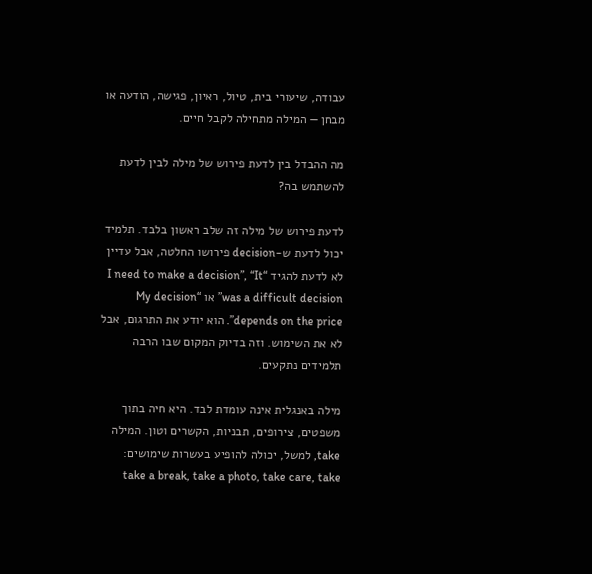עבודה, שיעורי בית, טיול, ראיון, פגישה, הודעה או מבחן — המילה מתחילה לקבל חיים.

מה ההבדל בין לדעת פירוש של מילה לבין לדעת להשתמש בה?

לדעת פירוש של מילה זה שלב ראשון בלבד. תלמיד יכול לדעת ש-decision פירושו החלטה, אבל עדיין לא לדעת להגיד “I need to make a decision”, “It was a difficult decision” או “My decision depends on the price”. הוא יודע את התרגום, אבל לא את השימוש. וזה בדיוק המקום שבו הרבה תלמידים נתקעים.

מילה באנגלית אינה עומדת לבד. היא חיה בתוך משפטים, צירופים, תבניות, הקשרים וטון. המילה take, למשל, יכולה להופיע בעשרות שימושים: take a break, take a photo, take care, take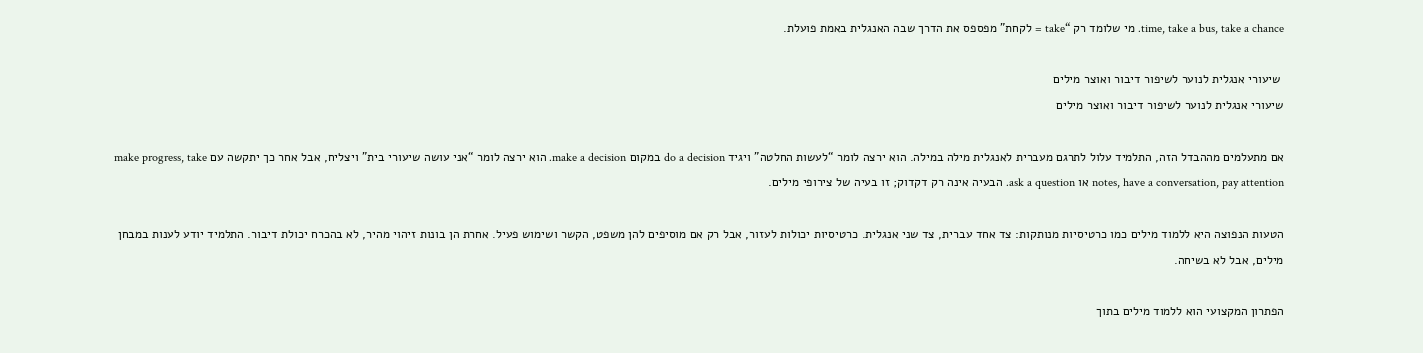time, take a bus, take a chance. מי שלומד רק “take = לקחת” מפספס את הדרך שבה האנגלית באמת פועלת.

 שיעורי אנגלית לנוער לשיפור דיבור ואוצר מילים
שיעורי אנגלית לנוער לשיפור דיבור ואוצר מילים

אם מתעלמים מההבדל הזה, התלמיד עלול לתרגם מעברית לאנגלית מילה במילה. הוא ירצה לומר “לעשות החלטה” ויגיד do a decision במקום make a decision. הוא ירצה לומר “אני עושה שיעורי בית” ויצליח, אבל אחר כך יתקשה עם make progress, take notes, have a conversation, pay attention או ask a question. הבעיה אינה רק דקדוק; זו בעיה של צירופי מילים.

הטעות הנפוצה היא ללמוד מילים כמו כרטיסיות מנותקות: צד אחד עברית, צד שני אנגלית. כרטיסיות יכולות לעזור, אבל רק אם מוסיפים להן משפט, הקשר ושימוש פעיל. אחרת הן בונות זיהוי מהיר, לא בהכרח יכולת דיבור. התלמיד יודע לענות במבחן מילים, אבל לא בשיחה.

הפתרון המקצועי הוא ללמוד מילים בתוך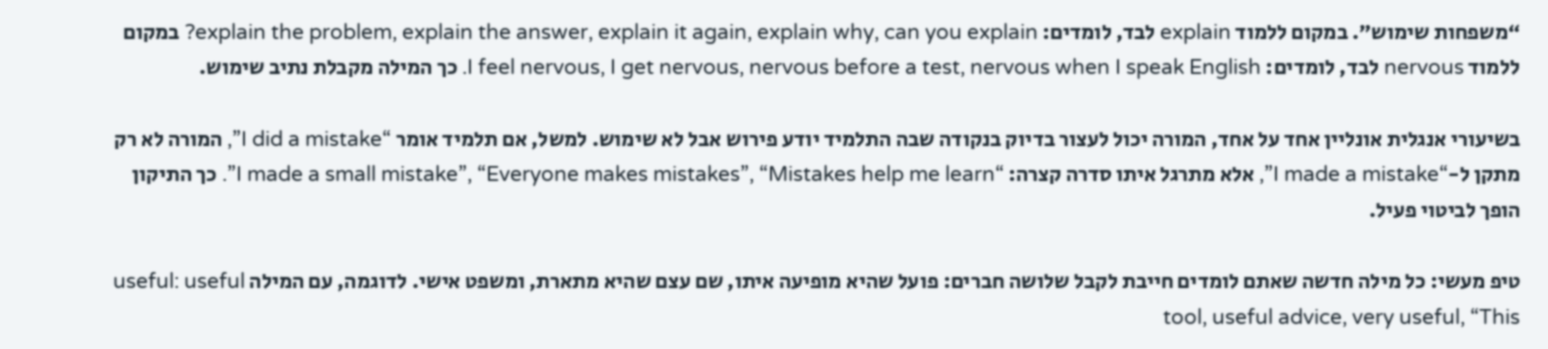“משפחות שימוש”. במקום ללמוד explain לבד, לומדים: explain the problem, explain the answer, explain it again, explain why, can you explain? במקום ללמוד nervous לבד, לומדים: I feel nervous, I get nervous, nervous before a test, nervous when I speak English. כך המילה מקבלת נתיב שימוש.

בשיעורי אנגלית אונליין אחד על אחד, המורה יכול לעצור בדיוק בנקודה שבה התלמיד יודע פירוש אבל לא שימוש. למשל, אם תלמיד אומר “I did a mistake”, המורה לא רק מתקן ל-“I made a mistake”, אלא מתרגל איתו סדרה קצרה: “I made a small mistake”, “Everyone makes mistakes”, “Mistakes help me learn”. כך התיקון הופך לביטוי פעיל.

טיפ מעשי: כל מילה חדשה שאתם לומדים חייבת לקבל שלושה חברים: פועל שהיא מופיעה איתו, שם עצם שהיא מתארת, ומשפט אישי. לדוגמה, עם המילה useful: useful tool, useful advice, very useful, “This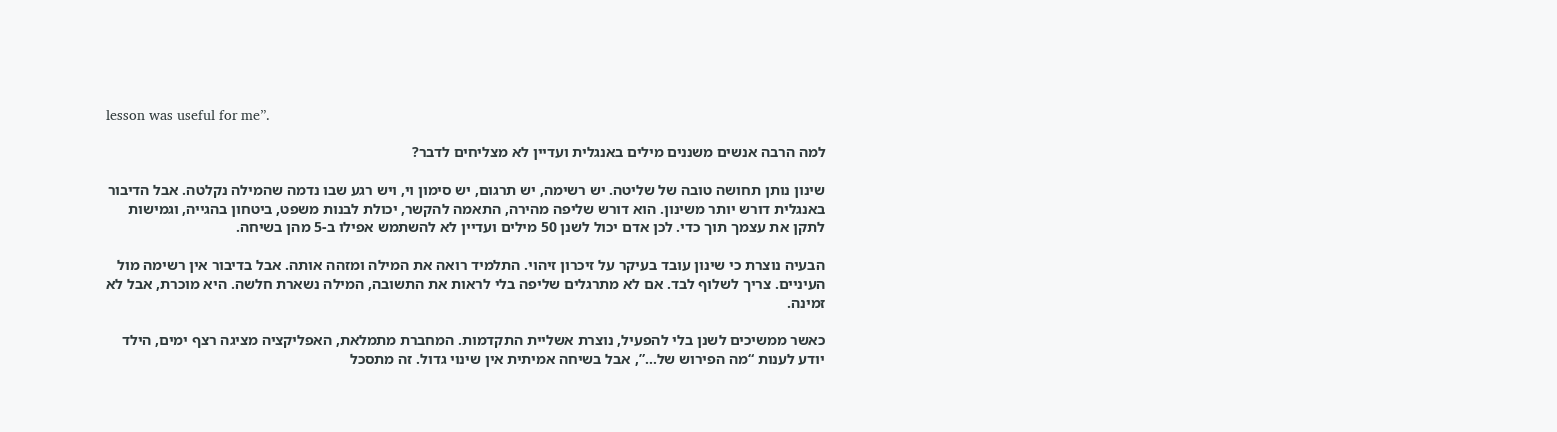lesson was useful for me”.

למה הרבה אנשים משננים מילים באנגלית ועדיין לא מצליחים לדבר?

שינון נותן תחושה טובה של שליטה. יש רשימה, יש תרגום, יש סימון וי, ויש רגע שבו נדמה שהמילה נקלטה. אבל הדיבור באנגלית דורש יותר משינון. הוא דורש שליפה מהירה, התאמה להקשר, יכולת לבנות משפט, ביטחון בהגייה, וגמישות לתקן את עצמך תוך כדי. לכן אדם יכול לשנן 50 מילים ועדיין לא להשתמש אפילו ב-5 מהן בשיחה.

הבעיה נוצרת כי שינון עובד בעיקר על זיכרון זיהוי. התלמיד רואה את המילה ומזהה אותה. אבל בדיבור אין רשימה מול העיניים. צריך לשלוף לבד. אם לא מתרגלים שליפה בלי לראות את התשובה, המילה נשארת חלשה. היא מוכרת, אבל לא זמינה.

כאשר ממשיכים לשנן בלי להפעיל, נוצרת אשליית התקדמות. המחברת מתמלאת, האפליקציה מציגה רצף ימים, הילד יודע לענות “מה הפירוש של…”, אבל בשיחה אמיתית אין שינוי גדול. זה מתסכל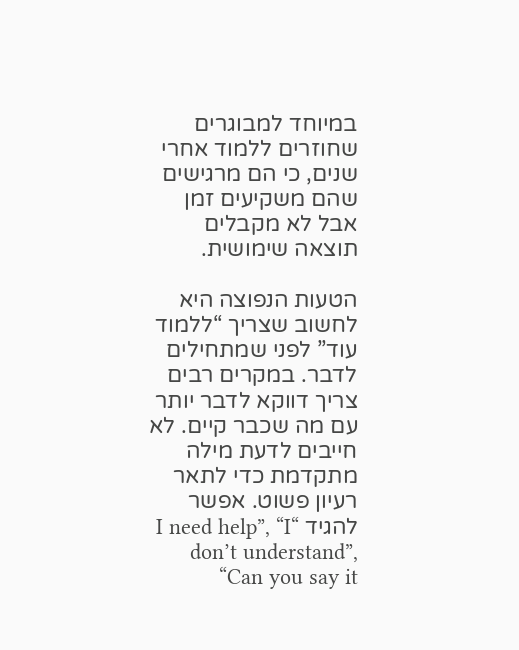במיוחד למבוגרים שחוזרים ללמוד אחרי שנים, כי הם מרגישים שהם משקיעים זמן אבל לא מקבלים תוצאה שימושית.

הטעות הנפוצה היא לחשוב שצריך “ללמוד עוד” לפני שמתחילים לדבר. במקרים רבים צריך דווקא לדבר יותר עם מה שכבר קיים. לא חייבים לדעת מילה מתקדמת כדי לתאר רעיון פשוט. אפשר להגיד “I need help”, “I don’t understand”, “Can you say it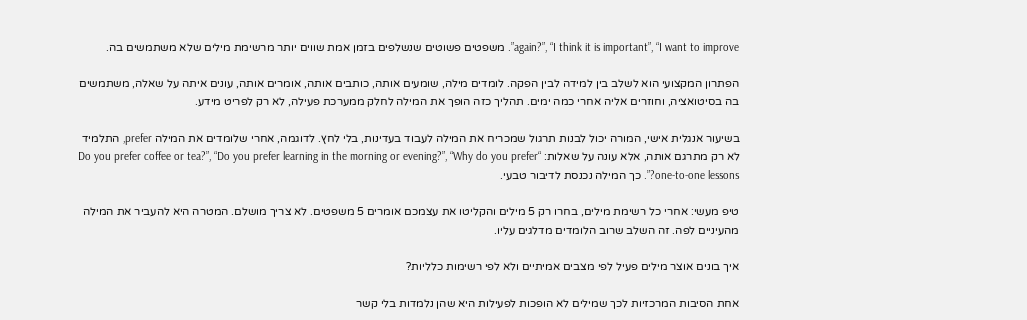again?”, “I think it is important”, “I want to improve”. משפטים פשוטים שנשלפים בזמן אמת שווים יותר מרשימת מילים שלא משתמשים בה.

הפתרון המקצועי הוא לשלב בין למידה לבין הפקה. לומדים מילה, שומעים אותה, כותבים אותה, אומרים אותה, עונים איתה על שאלה, משתמשים בה בסיטואציה, וחוזרים אליה אחרי כמה ימים. תהליך כזה הופך את המילה לחלק ממערכת פעילה, לא רק לפריט מידע.

בשיעור אנגלית אישי, המורה יכול לבנות תרגול שמכריח את המילה לעבוד בעדינות, בלי לחץ. לדוגמה, אחרי שלומדים את המילה prefer, התלמיד לא רק מתרגם אותה, אלא עונה על שאלות: “Do you prefer coffee or tea?”, “Do you prefer learning in the morning or evening?”, “Why do you prefer one-to-one lessons?”. כך המילה נכנסת לדיבור טבעי.

טיפ מעשי: אחרי כל רשימת מילים, בחרו רק 5 מילים והקליטו את עצמכם אומרים 5 משפטים. לא צריך מושלם. המטרה היא להעביר את המילה מהעיניים לפה. זה השלב שרוב הלומדים מדלגים עליו.

איך בונים אוצר מילים פעיל לפי מצבים אמיתיים ולא לפי רשימות כלליות?

אחת הסיבות המרכזיות לכך שמילים לא הופכות לפעילות היא שהן נלמדות בלי קשר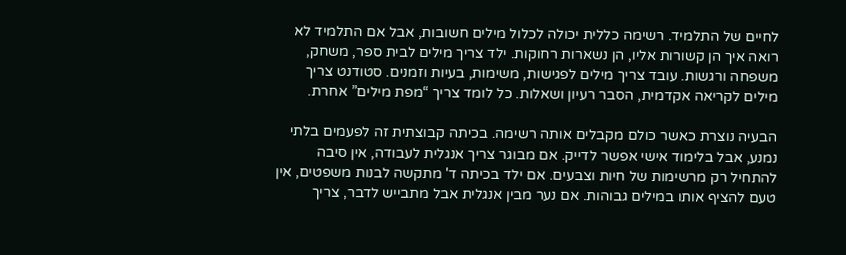לחיים של התלמיד. רשימה כללית יכולה לכלול מילים חשובות, אבל אם התלמיד לא רואה איך הן קשורות אליו, הן נשארות רחוקות. ילד צריך מילים לבית ספר, משחק, משפחה ורגשות. עובד צריך מילים לפגישות, משימות, בעיות וזמנים. סטודנט צריך מילים לקריאה אקדמית, הסבר רעיון ושאלות. כל לומד צריך “מפת מילים” אחרת.

הבעיה נוצרת כאשר כולם מקבלים אותה רשימה. בכיתה קבוצתית זה לפעמים בלתי נמנע, אבל בלימוד אישי אפשר לדייק. אם מבוגר צריך אנגלית לעבודה, אין סיבה להתחיל רק מרשימות של חיות וצבעים. אם ילד בכיתה ד' מתקשה לבנות משפטים, אין טעם להציף אותו במילים גבוהות. אם נער מבין אנגלית אבל מתבייש לדבר, צריך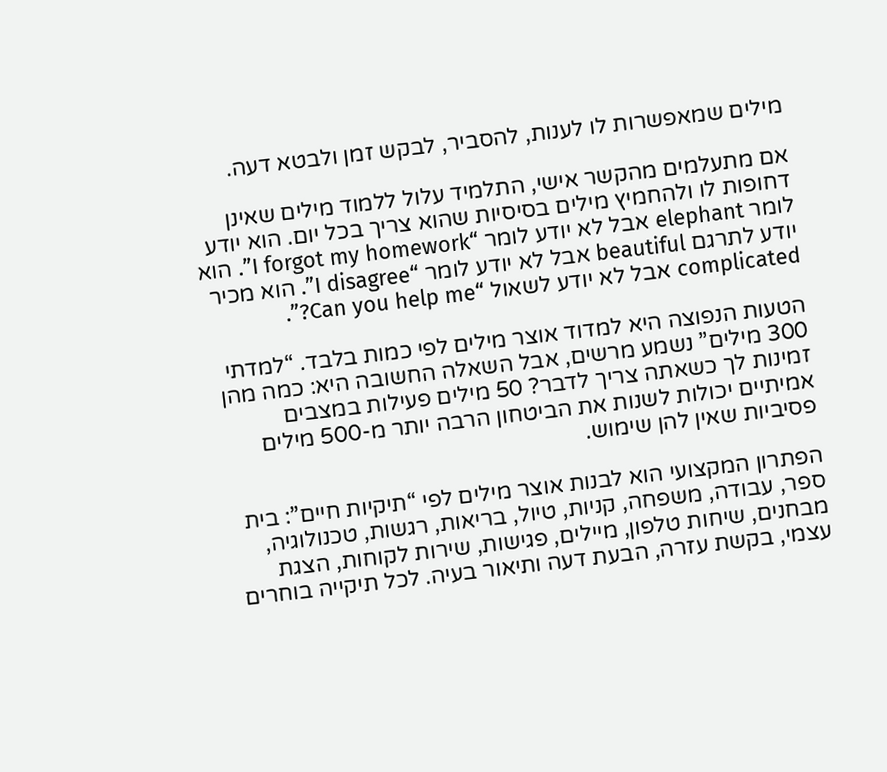מילים שמאפשרות לו לענות, להסביר, לבקש זמן ולבטא דעה.

אם מתעלמים מהקשר אישי, התלמיד עלול ללמוד מילים שאינן דחופות לו ולהחמיץ מילים בסיסיות שהוא צריך בכל יום. הוא יודע לומר elephant אבל לא יודע לומר “I forgot my homework”. הוא יודע לתרגם beautiful אבל לא יודע לומר “I disagree”. הוא מכיר complicated אבל לא יודע לשאול “Can you help me?”.

הטעות הנפוצה היא למדוד אוצר מילים לפי כמות בלבד. “למדתי 300 מילים” נשמע מרשים, אבל השאלה החשובה היא: כמה מהן זמינות לך כשאתה צריך לדבר? 50 מילים פעילות במצבים אמיתיים יכולות לשנות את הביטחון הרבה יותר מ-500 מילים פסיביות שאין להן שימוש.

הפתרון המקצועי הוא לבנות אוצר מילים לפי “תיקיות חיים”: בית ספר, עבודה, משפחה, קניות, טיול, בריאות, רגשות, טכנולוגיה, מבחנים, שיחות טלפון, מיילים, פגישות, שירות לקוחות, הצגת עצמי, בקשת עזרה, הבעת דעה ותיאור בעיה. לכל תיקייה בוחרים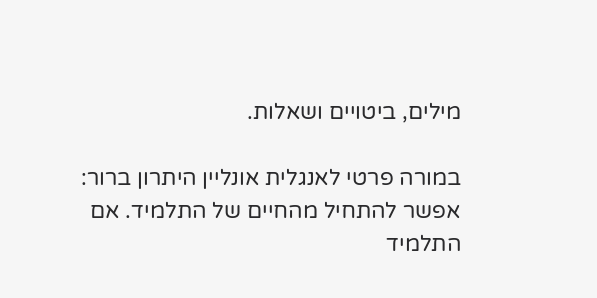מילים, ביטויים ושאלות.

במורה פרטי לאנגלית אונליין היתרון ברור: אפשר להתחיל מהחיים של התלמיד. אם התלמיד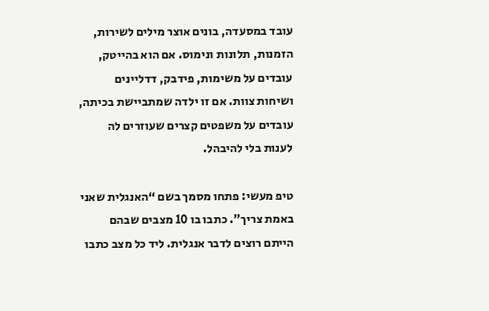עובד במסעדה, בונים אוצר מילים לשירות, הזמנות, תלונות ונימוס. אם הוא בהייטק, עובדים על משימות, פידבק, דדליינים ושיחות צוות. אם זו ילדה שמתביישת בכיתה, עובדים על משפטים קצרים שעוזרים לה לענות בלי להיבהל.

טיפ מעשי: פתחו מסמך בשם “האנגלית שאני באמת צריך”. כתבו בו 10 מצבים שבהם הייתם רוצים לדבר אנגלית. ליד כל מצב כתבו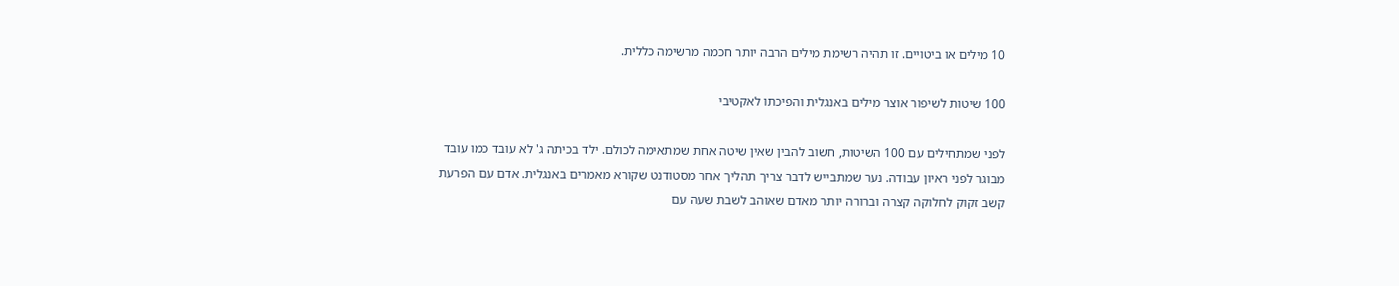10 מילים או ביטויים. זו תהיה רשימת מילים הרבה יותר חכמה מרשימה כללית.

100 שיטות לשיפור אוצר מילים באנגלית והפיכתו לאקטיבי

לפני שמתחילים עם 100 השיטות, חשוב להבין שאין שיטה אחת שמתאימה לכולם. ילד בכיתה ג' לא עובד כמו עובד מבוגר לפני ראיון עבודה. נער שמתבייש לדבר צריך תהליך אחר מסטודנט שקורא מאמרים באנגלית. אדם עם הפרעת קשב זקוק לחלוקה קצרה וברורה יותר מאדם שאוהב לשבת שעה עם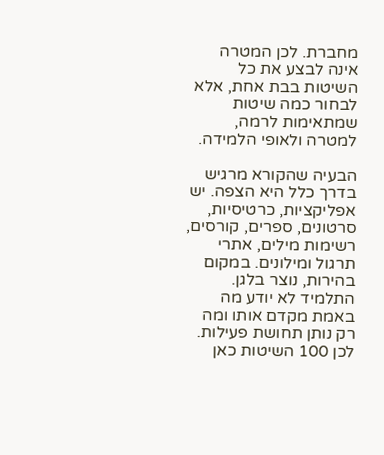מחברת. לכן המטרה אינה לבצע את כל השיטות בבת אחת, אלא לבחור כמה שיטות שמתאימות לרמה, למטרה ולאופי הלמידה.

הבעיה שהקורא מרגיש בדרך כלל היא הצפה. יש אפליקציות, כרטיסיות, סרטונים, ספרים, קורסים, רשימות מילים, אתרי תרגול ומילונים. במקום בהירות, נוצר בלגן. התלמיד לא יודע מה באמת מקדם אותו ומה רק נותן תחושת פעילות. לכן 100 השיטות כאן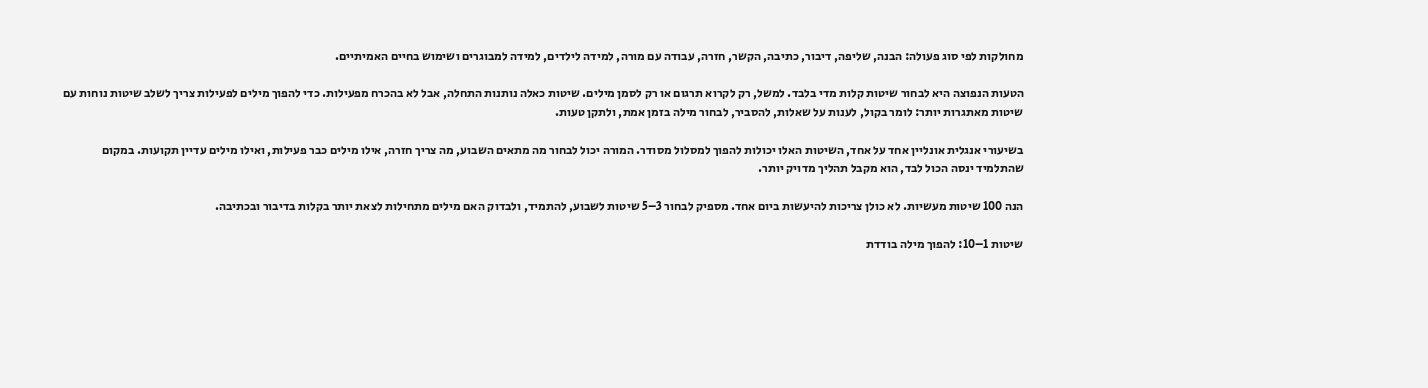מחולקות לפי סוג פעולה: הבנה, שליפה, דיבור, כתיבה, הקשר, חזרה, עבודה עם מורה, למידה לילדים, למידה למבוגרים ושימוש בחיים האמיתיים.

הטעות הנפוצה היא לבחור שיטות קלות מדי בלבד. למשל, רק לקרוא תרגום או רק לסמן מילים. שיטות כאלה נותנות התחלה, אבל לא בהכרח מפעילות. כדי להפוך מילים לפעילות צריך לשלב שיטות נוחות עם שיטות מאתגרות יותר: לומר בקול, לענות על שאלות, להסביר, לבחור מילה בזמן אמת, ולתקן טעות.

בשיעורי אנגלית אונליין אחד על אחד, השיטות האלו יכולות להפוך למסלול מסודר. המורה יכול לבחור מה מתאים השבוע, מה צריך חזרה, אילו מילים כבר פעילות, ואילו מילים עדיין תקועות. במקום שהתלמיד ינסה הכול לבד, הוא מקבל תהליך מדויק יותר.

הנה 100 שיטות מעשיות. לא כולן צריכות להיעשות ביום אחד. מספיק לבחור 3–5 שיטות לשבוע, להתמיד, ולבדוק האם מילים מתחילות לצאת יותר בקלות בדיבור ובכתיבה.

שיטות 1–10: להפוך מילה בודדת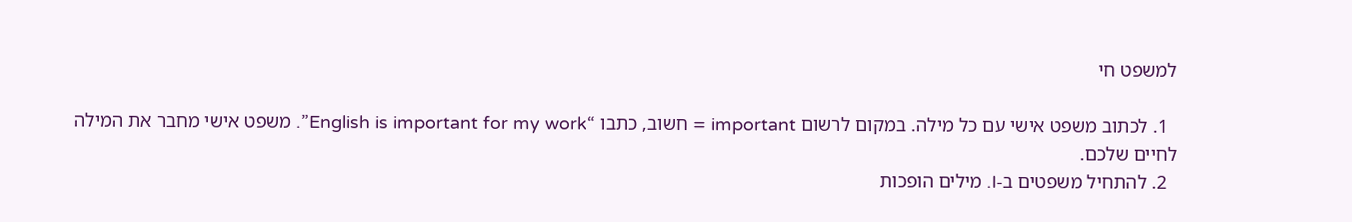למשפט חי

  1. לכתוב משפט אישי עם כל מילה. במקום לרשום important = חשוב, כתבו “English is important for my work”. משפט אישי מחבר את המילה לחיים שלכם.
  2. להתחיל משפטים ב-I. מילים הופכות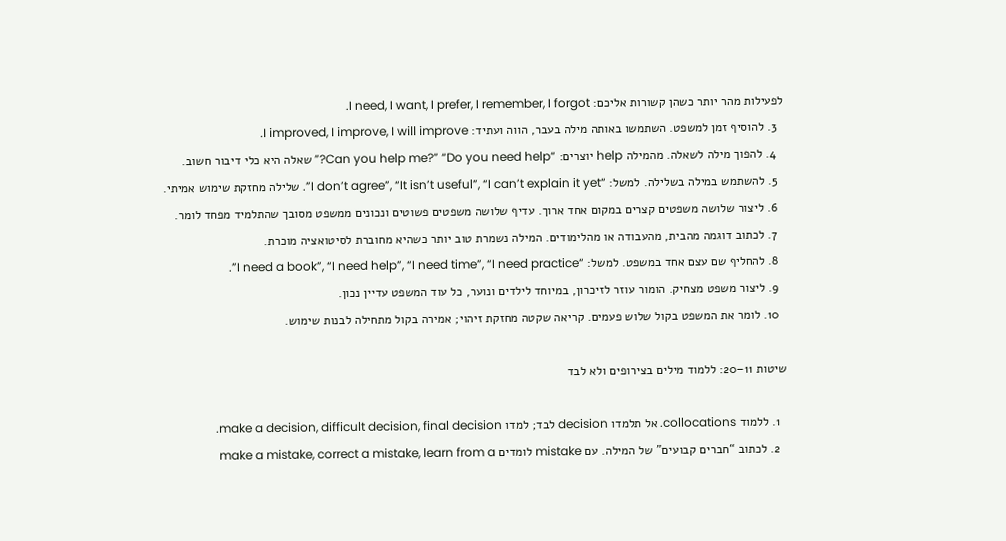לפעילות מהר יותר כשהן קשורות אליכם: I need, I want, I prefer, I remember, I forgot.
  3. להוסיף זמן למשפט. השתמשו באותה מילה בעבר, הווה ועתיד: I improved, I improve, I will improve.
  4. להפוך מילה לשאלה. מהמילה help יוצרים: “Can you help me?” “Do you need help?” שאלה היא כלי דיבור חשוב.
  5. להשתמש במילה בשלילה. למשל: “I don’t agree”, “It isn’t useful”, “I can’t explain it yet”. שלילה מחזקת שימוש אמיתי.
  6. ליצור שלושה משפטים קצרים במקום אחד ארוך. עדיף שלושה משפטים פשוטים ונכונים ממשפט מסובך שהתלמיד מפחד לומר.
  7. לכתוב דוגמה מהבית, מהעבודה או מהלימודים. המילה נשמרת טוב יותר כשהיא מחוברת לסיטואציה מוכרת.
  8. להחליף שם עצם אחד במשפט. למשל: “I need a book”, “I need help”, “I need time”, “I need practice”.
  9. ליצור משפט מצחיק. הומור עוזר לזיכרון, במיוחד לילדים ונוער, כל עוד המשפט עדיין נכון.
  10. לומר את המשפט בקול שלוש פעמים. קריאה שקטה מחזקת זיהוי; אמירה בקול מתחילה לבנות שימוש.

שיטות 11–20: ללמוד מילים בצירופים ולא לבד

  1. ללמוד collocations. אל תלמדו decision לבד; למדו make a decision, difficult decision, final decision.
  2. לכתוב “חברים קבועים” של המילה. עם mistake לומדים make a mistake, correct a mistake, learn from a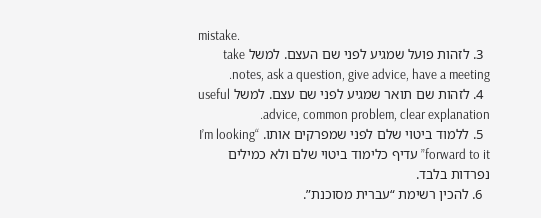mistake.
  3. לזהות פועל שמגיע לפני שם העצם. למשל take notes, ask a question, give advice, have a meeting.
  4. לזהות שם תואר שמגיע לפני שם עצם. למשל useful advice, common problem, clear explanation.
  5. ללמוד ביטוי שלם לפני שמפרקים אותו. “I’m looking forward to it” עדיף כלימוד ביטוי שלם ולא כמילים נפרדות בלבד.
  6. להכין רשימת “עברית מסוכנת”.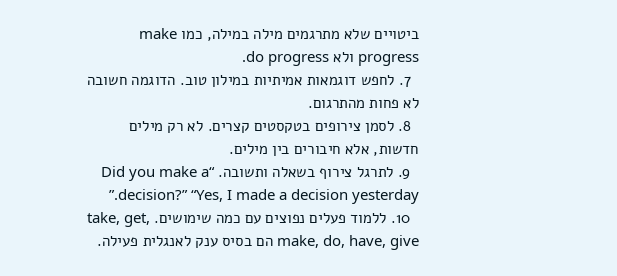ביטויים שלא מתרגמים מילה במילה, כמו make progress ולא do progress.
  7. לחפש דוגמאות אמיתיות במילון טוב. הדוגמה חשובה לא פחות מהתרגום.
  8. לסמן צירופים בטקסטים קצרים. לא רק מילים חדשות, אלא חיבורים בין מילים.
  9. לתרגל צירוף בשאלה ותשובה. “Did you make a decision?” “Yes, I made a decision yesterday.”
  10. ללמוד פעלים נפוצים עם כמה שימושים. take, get, make, do, have, give הם בסיס ענק לאנגלית פעילה.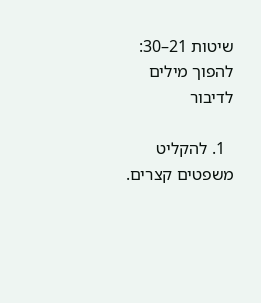שיטות 21–30: להפוך מילים לדיבור

  1. להקליט משפטים קצרים.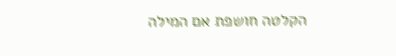הקלטה חושפת אם המילה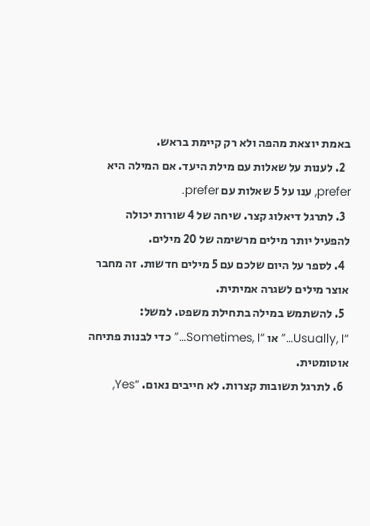באמת יוצאת מהפה ולא רק קיימת בראש.
  2. לענות על שאלות עם מילת היעד. אם המילה היא prefer, ענו על 5 שאלות עם prefer.
  3. לתרגל דיאלוג קצר. שיחה של 4 שורות יכולה להפעיל יותר מילים מרשימה של 20 מילים.
  4. לספר על היום שלכם עם 5 מילים חדשות. זה מחבר אוצר מילים לשגרה אמיתית.
  5. להשתמש במילה בתחילת משפט. למשל: “Usually, I…” או “Sometimes, I…” כדי לבנות פתיחה אוטומטית.
  6. לתרגל תשובות קצרות. לא חייבים נאום. “Yes,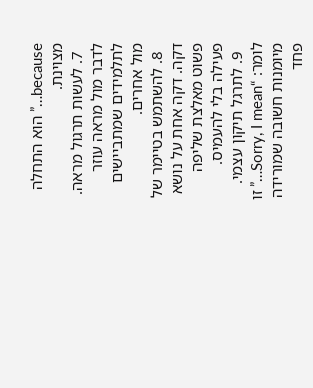because…” הוא התחלה מצוינת.
  7. לעשות תרגול מראה. לדבר מול מראה עוזר לתלמידים שמתביישים מול אחרים.
  8. להשתמש בטיימר של דקה. דקה אחת על נושא פשוט מאלצת שליפה פעילה בלי להעמיס.
  9. לתרגל תיקון עצמי. לומר: “Sorry, I mean…” זו מיומנות חשובה שמורידה פחד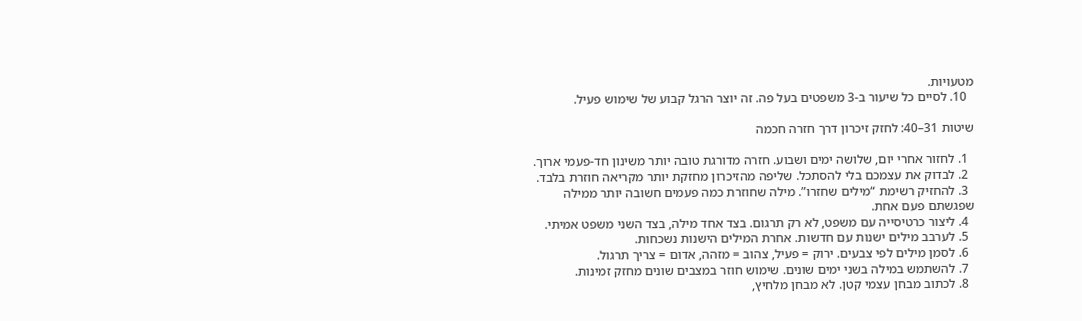מטעויות.
  10. לסיים כל שיעור ב-3 משפטים בעל פה. זה יוצר הרגל קבוע של שימוש פעיל.

שיטות 31–40: לחזק זיכרון דרך חזרה חכמה

  1. לחזור אחרי יום, שלושה ימים ושבוע. חזרה מדורגת טובה יותר משינון חד-פעמי ארוך.
  2. לבדוק את עצמכם בלי להסתכל. שליפה מהזיכרון מחזקת יותר מקריאה חוזרת בלבד.
  3. להחזיק רשימת “מילים שחזרו”. מילה שחוזרת כמה פעמים חשובה יותר ממילה שפגשתם פעם אחת.
  4. ליצור כרטיסייה עם משפט, לא רק תרגום. בצד אחד מילה, בצד השני משפט אמיתי.
  5. לערבב מילים ישנות עם חדשות. אחרת המילים הישנות נשכחות.
  6. לסמן מילים לפי צבעים. ירוק = פעיל, צהוב = מזהה, אדום = צריך תרגול.
  7. להשתמש במילה בשני ימים שונים. שימוש חוזר במצבים שונים מחזק זמינות.
  8. לכתוב מבחן עצמי קטן. לא מבחן מלחיץ,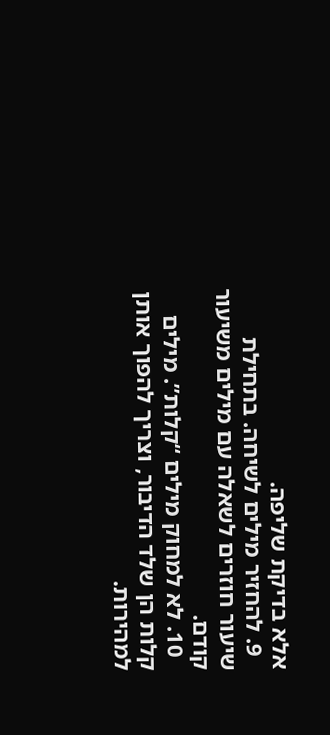אלא בדיקת שליפה.
  9. להחזיר מילים לשיחה. בתחילת שיעור חוזרים לשאלה עם מילים משיעור קודם.
  10. לא למחוק מילים “קלות”. מילים קלות הן שלד הדיבור, וצריך להפוך אותן למהירות.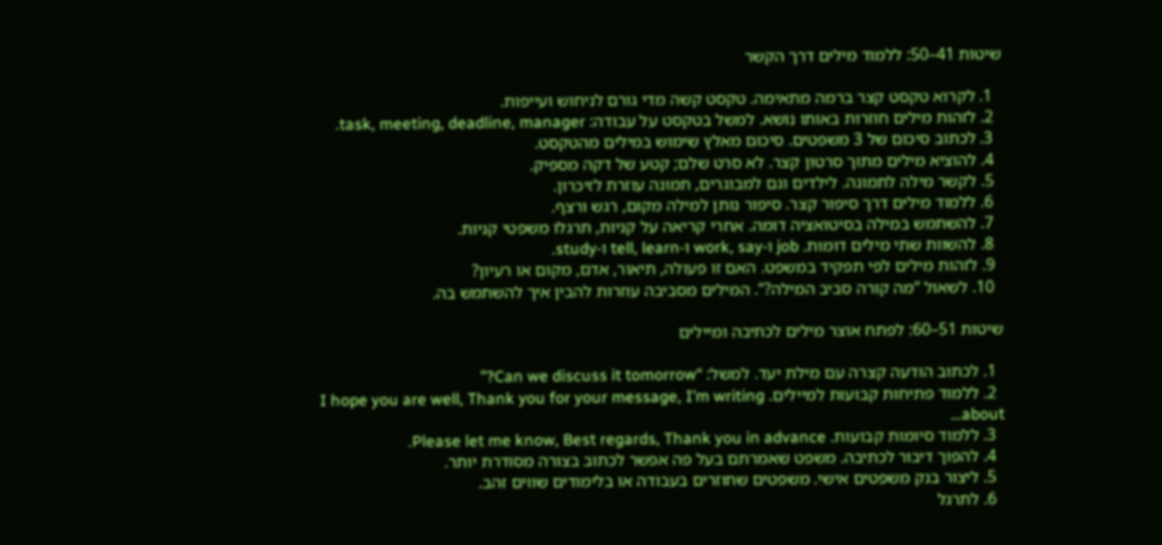שיטות 41–50: ללמוד מילים דרך הקשר

  1. לקרוא טקסט קצר ברמה מתאימה. טקסט קשה מדי גורם לניחוש ועייפות.
  2. לזהות מילים חוזרות באותו נושא. למשל בטקסט על עבודה: task, meeting, deadline, manager.
  3. לכתוב סיכום של 3 משפטים. סיכום מאלץ שימוש במילים מהטקסט.
  4. להוציא מילים מתוך סרטון קצר. לא סרט שלם; קטע של דקה מספיק.
  5. לקשר מילה לתמונה. לילדים וגם למבוגרים, תמונה עוזרת לזיכרון.
  6. ללמוד מילים דרך סיפור קצר. סיפור נותן למילה מקום, רגש ורצף.
  7. להשתמש במילה בסיטואציה דומה. אחרי קריאה על קניות, תרגלו משפטי קניות.
  8. להשוות שתי מילים דומות. job ו-work, say ו-tell, learn ו-study.
  9. לזהות מילים לפי תפקיד במשפט. האם זו פעולה, תיאור, אדם, מקום או רעיון?
  10. לשאול “מה קורה סביב המילה?”. המילים מסביבה עוזרות להבין איך להשתמש בה.

שיטות 51–60: לפתח אוצר מילים לכתיבה ומיילים

  1. לכתוב הודעה קצרה עם מילת יעד. למשל: “Can we discuss it tomorrow?”
  2. ללמוד פתיחות קבועות למיילים. I hope you are well, Thank you for your message, I’m writing about…
  3. ללמוד סיומות קבועות. Please let me know, Best regards, Thank you in advance.
  4. להפוך דיבור לכתיבה. משפט שאמרתם בעל פה אפשר לכתוב בצורה מסודרת יותר.
  5. ליצור בנק משפטים אישי. משפטים שחוזרים בעבודה או בלימודים שווים זהב.
  6. לתרגל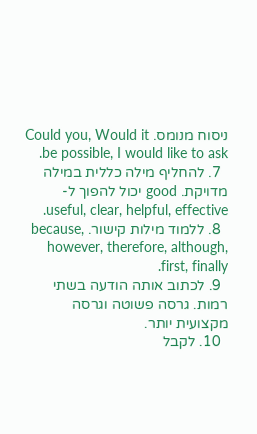ניסוח מנומס. Could you, Would it be possible, I would like to ask.
  7. להחליף מילה כללית במילה מדויקת. good יכול להפוך ל-useful, clear, helpful, effective.
  8. ללמוד מילות קישור. because, however, therefore, although, first, finally.
  9. לכתוב אותה הודעה בשתי רמות. גרסה פשוטה וגרסה מקצועית יותר.
  10. לקבל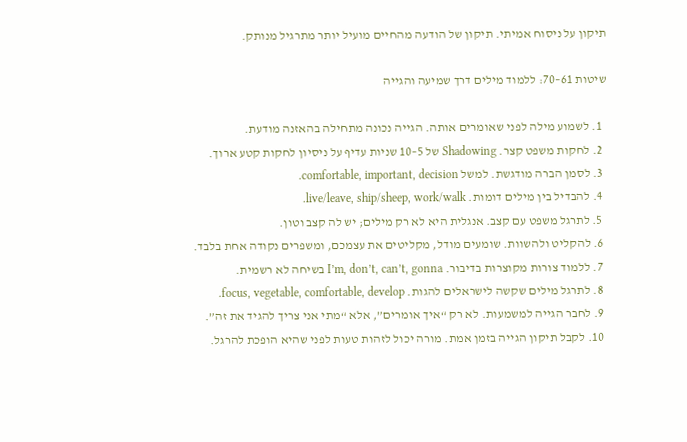תיקון על ניסוח אמיתי. תיקון של הודעה מהחיים מועיל יותר מתרגיל מנותק.

שיטות 61–70: ללמוד מילים דרך שמיעה והגייה

  1. לשמוע מילה לפני שאומרים אותה. הגייה נכונה מתחילה בהאזנה מודעת.
  2. לחקות משפט קצר. Shadowing של 5–10 שניות עדיף על ניסיון לחקות קטע ארוך.
  3. לסמן הברה מודגשת. למשל comfortable, important, decision.
  4. להבדיל בין מילים דומות. live/leave, ship/sheep, work/walk.
  5. לתרגל משפט עם קצב. אנגלית היא לא רק מילים; יש לה קצב וטון.
  6. להקליט ולהשוות. שומעים מודל, מקליטים את עצמכם, ומשפרים נקודה אחת בלבד.
  7. ללמוד צורות מקוצרות בדיבור. I’m, don’t, can’t, gonna בשיחה לא רשמית.
  8. לתרגל מילים שקשה לישראלים להגות. focus, vegetable, comfortable, develop.
  9. לחבר הגייה למשמעות. לא רק “איך אומרים”, אלא “מתי אני צריך להגיד את זה”.
  10. לקבל תיקון הגייה בזמן אמת. מורה יכול לזהות טעות לפני שהיא הופכת להרגל.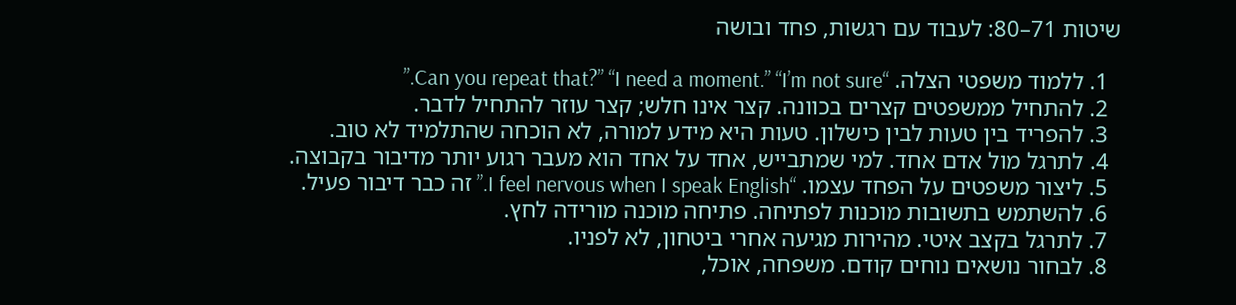שיטות 71–80: לעבוד עם רגשות, פחד ובושה

  1. ללמוד משפטי הצלה. “Can you repeat that?” “I need a moment.” “I’m not sure.”
  2. להתחיל ממשפטים קצרים בכוונה. קצר אינו חלש; קצר עוזר להתחיל לדבר.
  3. להפריד בין טעות לבין כישלון. טעות היא מידע למורה, לא הוכחה שהתלמיד לא טוב.
  4. לתרגל מול אדם אחד. למי שמתבייש, אחד על אחד הוא מעבר רגוע יותר מדיבור בקבוצה.
  5. ליצור משפטים על הפחד עצמו. “I feel nervous when I speak English.” זה כבר דיבור פעיל.
  6. להשתמש בתשובות מוכנות לפתיחה. פתיחה מוכנה מורידה לחץ.
  7. לתרגל בקצב איטי. מהירות מגיעה אחרי ביטחון, לא לפניו.
  8. לבחור נושאים נוחים קודם. משפחה, אוכל,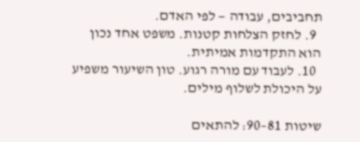תחביבים, עבודה — לפי האדם.
  9. לחזק הצלחות קטנות. משפט אחד נכון הוא התקדמות אמיתית.
  10. לעבוד עם מורה רגוע. טון השיעור משפיע על היכולת לשלוף מילים.

שיטות 81–90: להתאים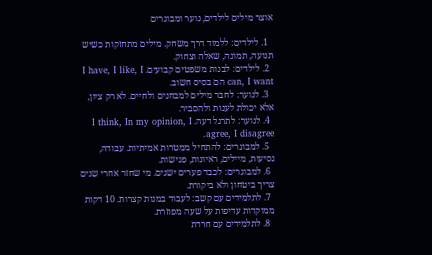אוצר מילים לילדים, נוער ומבוגרים

  1. לילדים: ללמוד דרך משחק. מילים מתחזקות כשיש תנועה, תמונה, שאלה וצחוק.
  2. לילדים: לבנות משפטים קבועים. I have, I like, I can, I want הם בסיס חשוב.
  3. לנוער: לחבר מילים למבחנים ולחיים. לא רק ציון, אלא יכולת לענות ולהסביר.
  4. לנוער: לתרגל דעה. I think, In my opinion, I agree, I disagree.
  5. למבוגרים: להתחיל ממטרות אמיתיות. עבודה, נסיעות, מיילים, ראיונות, פגישות.
  6. למבוגרים: לכבד פערים ישנים. מי שחזר אחרי שנים צריך ביטחון ולא ביקורת.
  7. לתלמידים עם קשב: לעבוד במנות קצרות. 10 דקות ממוקדות עדיפות על שעה מפוזרת.
  8. לתלמידים עם חרדת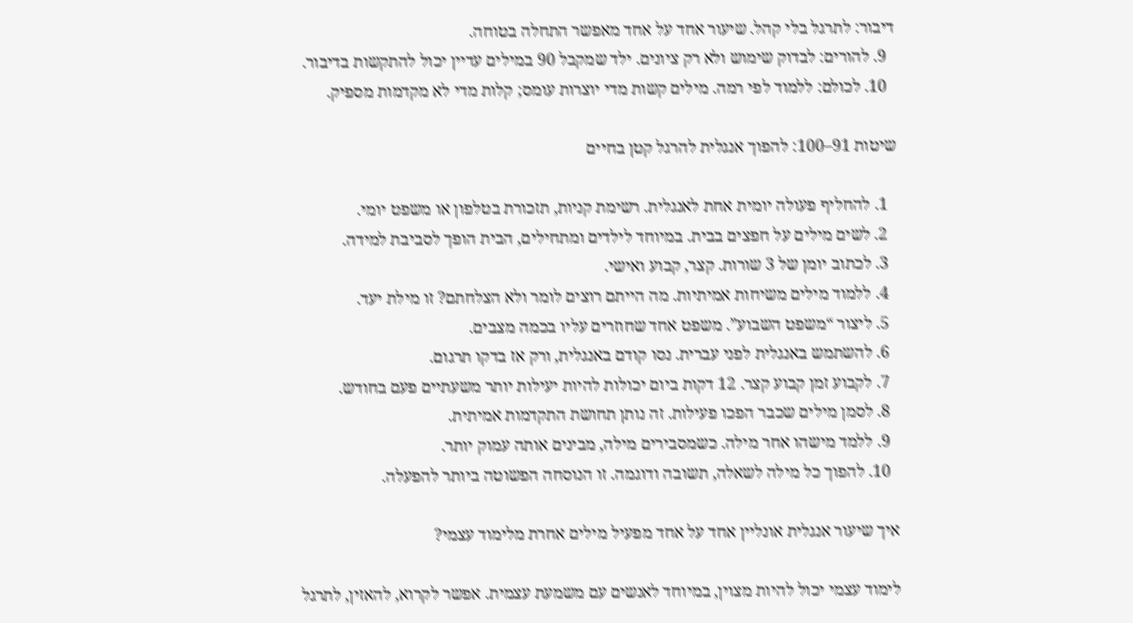דיבור: לתרגל בלי קהל. שיעור אחד על אחד מאפשר התחלה בטוחה.
  9. להורים: לבדוק שימוש ולא רק ציונים. ילד שמקבל 90 במילים עדיין יכול להתקשות בדיבור.
  10. לכולם: ללמוד לפי רמה. מילים קשות מדי יוצרות עומס; קלות מדי לא מקדמות מספיק.

שיטות 91–100: להפוך אנגלית להרגל קטן בחיים

  1. להחליף פעולה יומית אחת לאנגלית. רשימת קניות, תזכורת בטלפון או משפט יומי.
  2. לשים מילים על חפצים בבית. במיוחד לילדים ומתחילים, הבית הופך לסביבת למידה.
  3. לכתוב יומן של 3 שורות. קצר, קבוע ואישי.
  4. ללמוד מילים משיחות אמיתיות. מה הייתם רוצים לומר ולא הצלחתם? זו מילת יעד.
  5. ליצור “משפט השבוע”. משפט אחד שחוזרים עליו בכמה מצבים.
  6. להשתמש באנגלית לפני עברית. נסו קודם באנגלית, ורק אז בדקו תרגום.
  7. לקבוע זמן קבוע קצר. 12 דקות ביום יכולות להיות יעילות יותר משעתיים פעם בחודש.
  8. לסמן מילים שכבר הפכו פעילות. זה נותן תחושת התקדמות אמיתית.
  9. ללמד מישהו אחר מילה. כשמסבירים מילה, מבינים אותה עמוק יותר.
  10. להפוך כל מילה לשאלה, תשובה ודוגמה. זו הנוסחה הפשוטה ביותר להפעלה.

איך שיעור אנגלית אונליין אחד על אחד מפעיל מילים אחרת מלימוד עצמי?

לימוד עצמי יכול להיות מצוין, במיוחד לאנשים עם משמעת עצמית. אפשר לקרוא, להאזין, לתרגל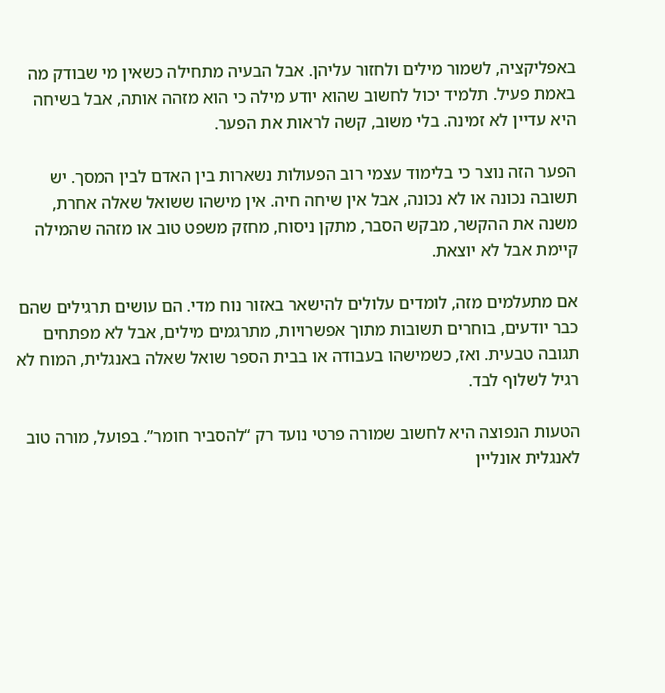באפליקציה, לשמור מילים ולחזור עליהן. אבל הבעיה מתחילה כשאין מי שבודק מה באמת פעיל. תלמיד יכול לחשוב שהוא יודע מילה כי הוא מזהה אותה, אבל בשיחה היא עדיין לא זמינה. בלי משוב, קשה לראות את הפער.

הפער הזה נוצר כי בלימוד עצמי רוב הפעולות נשארות בין האדם לבין המסך. יש תשובה נכונה או לא נכונה, אבל אין שיחה חיה. אין מישהו ששואל שאלה אחרת, משנה את ההקשר, מבקש הסבר, מתקן ניסוח, מחזק משפט טוב או מזהה שהמילה קיימת אבל לא יוצאת.

אם מתעלמים מזה, לומדים עלולים להישאר באזור נוח מדי. הם עושים תרגילים שהם כבר יודעים, בוחרים תשובות מתוך אפשרויות, מתרגמים מילים, אבל לא מפתחים תגובה טבעית. ואז, כשמישהו בעבודה או בבית הספר שואל שאלה באנגלית, המוח לא רגיל לשלוף לבד.

הטעות הנפוצה היא לחשוב שמורה פרטי נועד רק “להסביר חומר”. בפועל, מורה טוב לאנגלית אונליין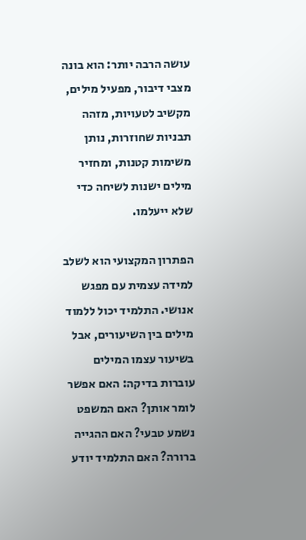עושה הרבה יותר: הוא בונה מצבי דיבור, מפעיל מילים, מקשיב לטעויות, מזהה תבניות שחוזרות, נותן משימות קטנות, ומחזיר מילים ישנות לשיחה כדי שלא ייעלמו.

הפתרון המקצועי הוא לשלב למידה עצמית עם מפגש אנושי. התלמיד יכול ללמוד מילים בין השיעורים, אבל בשיעור עצמו המילים עוברות בדיקה: האם אפשר לומר אותן? האם המשפט נשמע טבעי? האם ההגייה ברורה? האם התלמיד יודע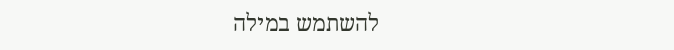להשתמש במילה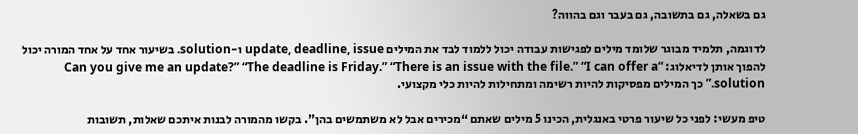גם בשאלה, גם בתשובה, גם בעבר וגם בהווה?

לדוגמה, תלמיד מבוגר שלומד מילים לפגישות עבודה יכול ללמוד לבד את המילים update, deadline, issue ו-solution. בשיעור אחד על אחד המורה יכול להפוך אותן לדיאלוג: “Can you give me an update?” “The deadline is Friday.” “There is an issue with the file.” “I can offer a solution.” כך המילים מפסיקות להיות רשימה ומתחילות להיות כלי מקצועי.

טיפ מעשי: לפני כל שיעור פרטי באנגלית, הכינו 5 מילים שאתם “מכירים אבל לא משתמשים בהן”. בקשו מהמורה לבנות איתכם שאלות, תשובות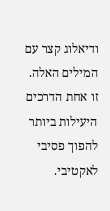ודיאלוג קצר עם המילים האלה. זו אחת הדרכים היעילות ביותר להפוך פסיבי לאקטיבי.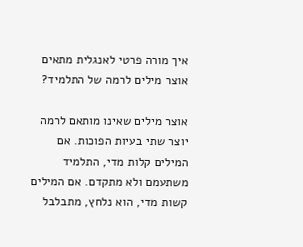איך מורה פרטי לאנגלית מתאים אוצר מילים לרמה של התלמיד?

אוצר מילים שאינו מותאם לרמה יוצר שתי בעיות הפוכות. אם המילים קלות מדי, התלמיד משתעמם ולא מתקדם. אם המילים קשות מדי, הוא נלחץ, מתבלבל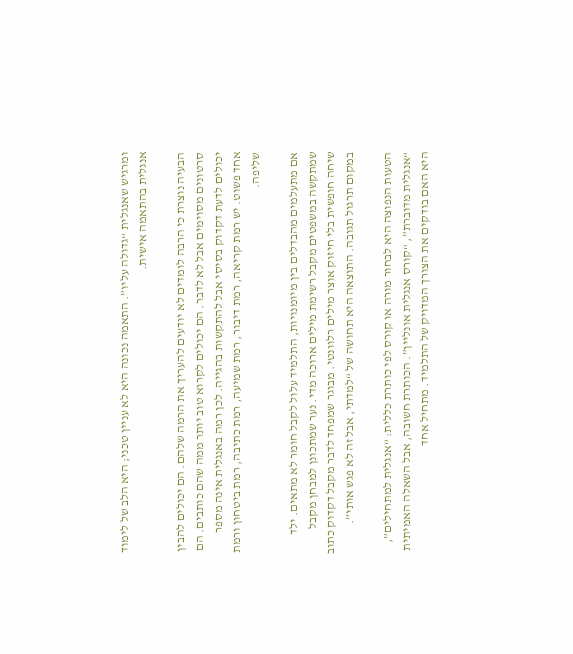ומרגיש שאנגלית “גדולה עליו”. התאמה נכונה היא לא עניין טכני; היא הלב של לימוד אנגלית בהתאמה אישית.

הבעיה נוצרת כי הרבה לומדים לא יודעים להעריך את הרמה שלהם. הם יכולים להבין סרטונים מסוימים אבל לא לדבר. הם יכולים לקרוא טוב יותר ממה שהם כותבים. הם יכולים לדעת דקדוק בסיסי אבל להתקשות בהגייה. לכן רמה באנגלית אינה מספר אחד פשוט. יש רמת קריאה, רמת דיבור, רמת שמיעה, רמת כתיבה, רמת ביטחון ורמת שליפה.

אם מתעלמים מהבדלים בין מיומנויות, התלמיד עלול לקבל חומר לא מתאים. ילד שמתקשה במשפטים מקבל רשימת מילים ארוכה מדי. נער שמתכונן למבחן מקבל שיחה חופשית בלי חיזוק אוצר מילים רלוונטי. מבוגר שמפחד לדבר מקבל דקדוק כתוב במקום תרגול תגובה. התוצאה היא תחושה של “למדתי, אבל זה לא פגש אותי”.

הטעות הנפוצה היא לבחור מורה או קורס לפי כותרת כללית: “אנגלית למתחילים”, “אנגלית מדוברת”, “קורס אנגלית אונליין”. הכותרת חשובה, אבל השאלה האמיתית היא האם בודקים את הצורך המדויק של התלמיד. מתחיל אחד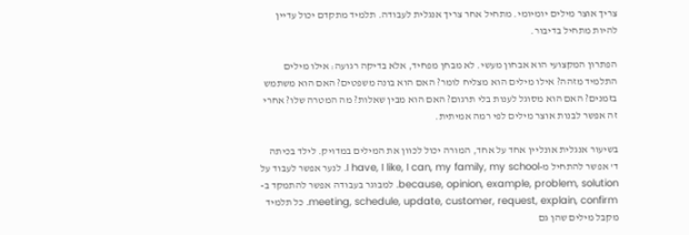צריך אוצר מילים יומיומי. מתחיל אחר צריך אנגלית לעבודה. תלמיד מתקדם יכול עדיין להיות מתחיל בדיבור.

הפתרון המקצועי הוא אבחון מעשי. לא מבחן מפחיד, אלא בדיקה רגועה: אילו מילים התלמיד מזהה? אילו מילים הוא מצליח לומר? האם הוא בונה משפטים? האם הוא משתמש בזמנים? האם הוא מסוגל לענות בלי תרגום? האם הוא מבין שאלות? מה המטרה שלו? אחרי זה אפשר לבנות אוצר מילים לפי רמה אמיתית.

בשיעור אנגלית אונליין אחד על אחד, המורה יכול לכוון את המילים במדויק. לילד בכיתה ד' אפשר להתחיל מ-I have, I like, I can, my family, my school. לנער אפשר לעבוד על because, opinion, example, problem, solution. למבוגר בעבודה אפשר להתמקד ב-meeting, schedule, update, customer, request, explain, confirm. כל תלמיד מקבל מילים שהן גם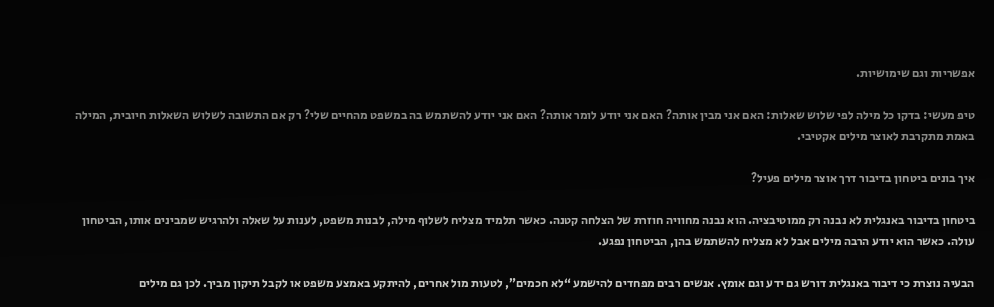אפשריות וגם שימושיות.

טיפ מעשי: בדקו כל מילה לפי שלוש שאלות: האם אני מבין אותה? האם אני יודע לומר אותה? האם אני יודע להשתמש בה במשפט מהחיים שלי? רק אם התשובה לשלוש השאלות חיובית, המילה באמת מתקרבת לאוצר מילים אקטיבי.

איך בונים ביטחון בדיבור דרך אוצר מילים פעיל?

ביטחון בדיבור באנגלית לא נבנה רק ממוטיבציה. הוא נבנה מחוויה חוזרת של הצלחה קטנה. כאשר תלמיד מצליח לשלוף מילה, לבנות משפט, לענות על שאלה ולהרגיש שמבינים אותו, הביטחון עולה. כאשר הוא יודע הרבה מילים אבל לא מצליח להשתמש בהן, הביטחון נפגע.

הבעיה נוצרת כי דיבור באנגלית דורש גם ידע וגם אומץ. אנשים רבים מפחדים להישמע “לא חכמים”, לטעות מול אחרים, להיתקע באמצע משפט או לקבל תיקון מביך. לכן גם מילים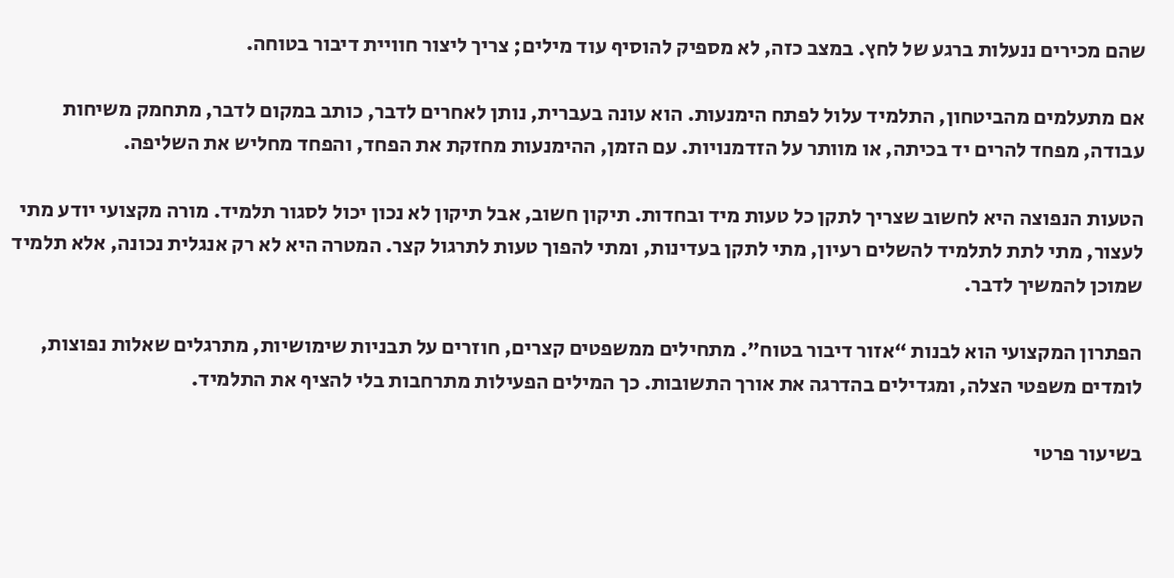שהם מכירים ננעלות ברגע של לחץ. במצב כזה, לא מספיק להוסיף עוד מילים; צריך ליצור חוויית דיבור בטוחה.

אם מתעלמים מהביטחון, התלמיד עלול לפתח הימנעות. הוא עונה בעברית, נותן לאחרים לדבר, כותב במקום לדבר, מתחמק משיחות עבודה, מפחד להרים יד בכיתה, או מוותר על הזדמנויות. עם הזמן, ההימנעות מחזקת את הפחד, והפחד מחליש את השליפה.

הטעות הנפוצה היא לחשוב שצריך לתקן כל טעות מיד ובחדות. תיקון חשוב, אבל תיקון לא נכון יכול לסגור תלמיד. מורה מקצועי יודע מתי לעצור, מתי לתת לתלמיד להשלים רעיון, מתי לתקן בעדינות, ומתי להפוך טעות לתרגול קצר. המטרה היא לא רק אנגלית נכונה, אלא תלמיד שמוכן להמשיך לדבר.

הפתרון המקצועי הוא לבנות “אזור דיבור בטוח”. מתחילים ממשפטים קצרים, חוזרים על תבניות שימושיות, מתרגלים שאלות נפוצות, לומדים משפטי הצלה, ומגדילים בהדרגה את אורך התשובות. כך המילים הפעילות מתרחבות בלי להציף את התלמיד.

בשיעור פרטי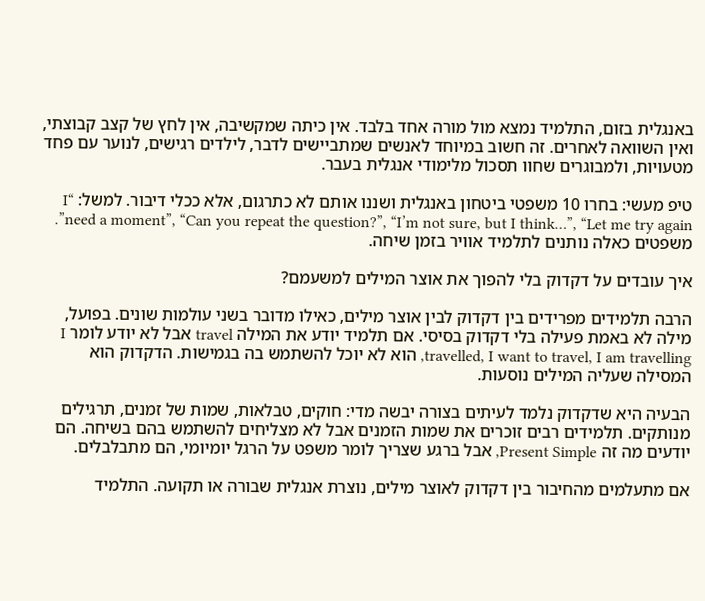באנגלית בזום, התלמיד נמצא מול מורה אחד בלבד. אין כיתה שמקשיבה, אין לחץ של קצב קבוצתי, ואין השוואה לאחרים. זה חשוב במיוחד לאנשים שמתביישים לדבר, לילדים רגישים, לנוער עם פחד מטעויות, ולמבוגרים שחוו תסכול מלימודי אנגלית בעבר.

טיפ מעשי: בחרו 10 משפטי ביטחון באנגלית ושננו אותם לא כתרגום, אלא ככלי דיבור. למשל: “I need a moment”, “Can you repeat the question?”, “I’m not sure, but I think…”, “Let me try again”. משפטים כאלה נותנים לתלמיד אוויר בזמן שיחה.

איך עובדים על דקדוק בלי להפוך את אוצר המילים למשעמם?

הרבה תלמידים מפרידים בין דקדוק לבין אוצר מילים, כאילו מדובר בשני עולמות שונים. בפועל, מילה לא באמת פעילה בלי דקדוק בסיסי. אם תלמיד יודע את המילה travel אבל לא יודע לומר I travelled, I want to travel, I am travelling, הוא לא יוכל להשתמש בה בגמישות. הדקדוק הוא המסילה שעליה המילים נוסעות.

הבעיה היא שדקדוק נלמד לעיתים בצורה יבשה מדי: חוקים, טבלאות, שמות של זמנים, תרגילים מנותקים. תלמידים רבים זוכרים את שמות הזמנים אבל לא מצליחים להשתמש בהם בשיחה. הם יודעים מה זה Present Simple, אבל ברגע שצריך לומר משפט על הרגל יומיומי, הם מתבלבלים.

אם מתעלמים מהחיבור בין דקדוק לאוצר מילים, נוצרת אנגלית שבורה או תקועה. התלמיד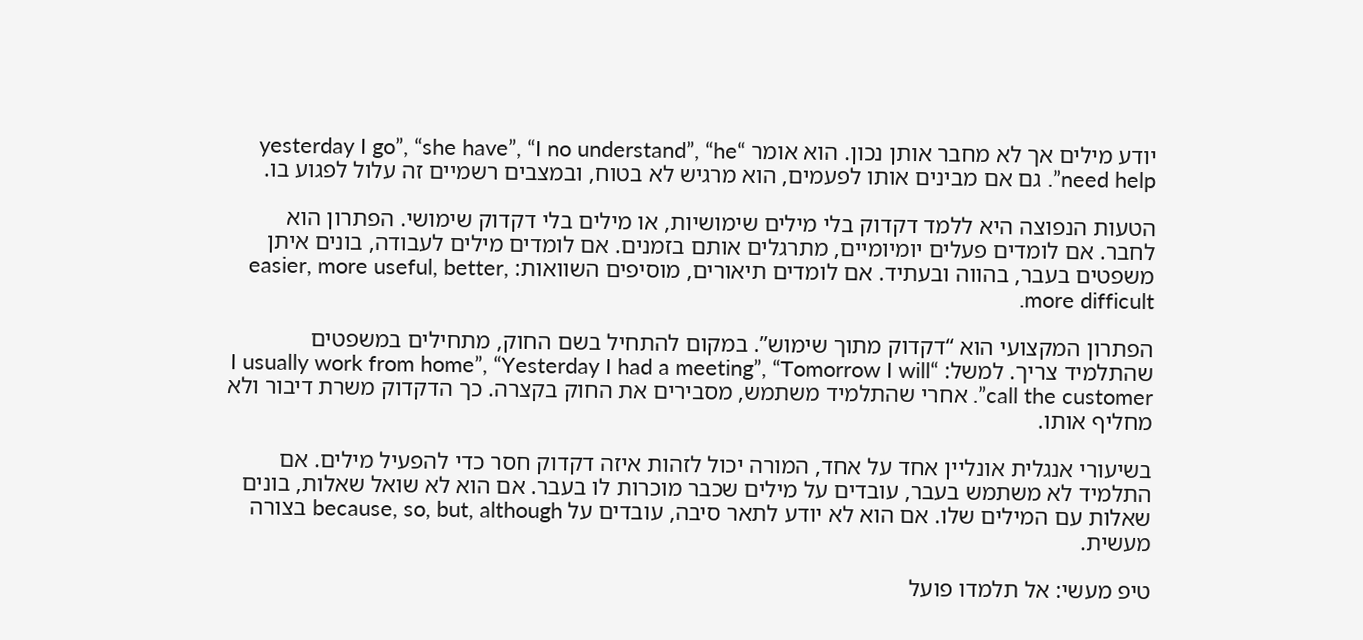יודע מילים אך לא מחבר אותן נכון. הוא אומר “yesterday I go”, “she have”, “I no understand”, “he need help”. גם אם מבינים אותו לפעמים, הוא מרגיש לא בטוח, ובמצבים רשמיים זה עלול לפגוע בו.

הטעות הנפוצה היא ללמד דקדוק בלי מילים שימושיות, או מילים בלי דקדוק שימושי. הפתרון הוא לחבר. אם לומדים פעלים יומיומיים, מתרגלים אותם בזמנים. אם לומדים מילים לעבודה, בונים איתן משפטים בעבר, בהווה ובעתיד. אם לומדים תיאורים, מוסיפים השוואות: easier, more useful, better, more difficult.

הפתרון המקצועי הוא “דקדוק מתוך שימוש”. במקום להתחיל בשם החוק, מתחילים במשפטים שהתלמיד צריך. למשל: “I usually work from home”, “Yesterday I had a meeting”, “Tomorrow I will call the customer”. אחרי שהתלמיד משתמש, מסבירים את החוק בקצרה. כך הדקדוק משרת דיבור ולא מחליף אותו.

בשיעורי אנגלית אונליין אחד על אחד, המורה יכול לזהות איזה דקדוק חסר כדי להפעיל מילים. אם התלמיד לא משתמש בעבר, עובדים על מילים שכבר מוכרות לו בעבר. אם הוא לא שואל שאלות, בונים שאלות עם המילים שלו. אם הוא לא יודע לתאר סיבה, עובדים על because, so, but, although בצורה מעשית.

טיפ מעשי: אל תלמדו פועל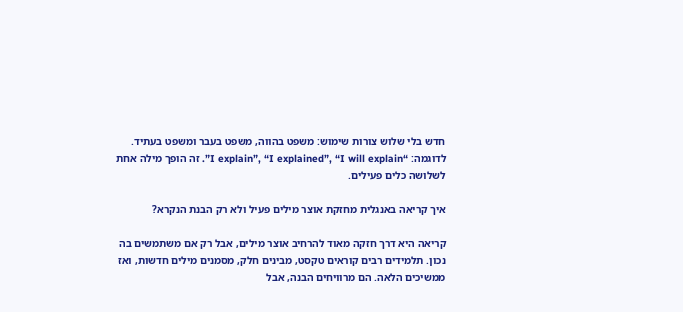חדש בלי שלוש צורות שימוש: משפט בהווה, משפט בעבר ומשפט בעתיד. לדוגמה: “I explain”, “I explained”, “I will explain”. זה הופך מילה אחת לשלושה כלים פעילים.

איך קריאה באנגלית מחזקת אוצר מילים פעיל ולא רק הבנת הנקרא?

קריאה היא דרך חזקה מאוד להרחיב אוצר מילים, אבל רק אם משתמשים בה נכון. תלמידים רבים קוראים טקסט, מבינים חלק, מסמנים מילים חדשות, ואז ממשיכים הלאה. הם מרוויחים הבנה, אבל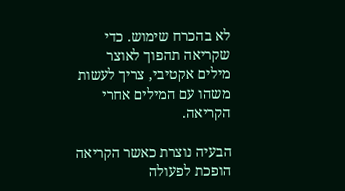לא בהכרח שימוש. כדי שקריאה תהפוך לאוצר מילים אקטיבי, צריך לעשות משהו עם המילים אחרי הקריאה.

הבעיה נוצרת כאשר הקריאה הופכת לפעולה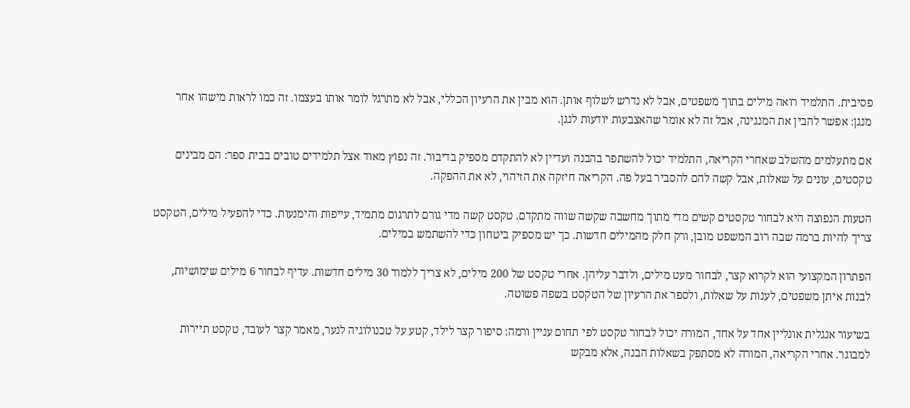פסיבית. התלמיד רואה מילים בתוך משפטים, אבל לא נדרש לשלוף אותן. הוא מבין את הרעיון הכללי, אבל לא מתרגל לומר אותו בעצמו. זה כמו לראות מישהו אחר מנגן: אפשר להבין את המנגינה, אבל זה לא אומר שהאצבעות יודעות לנגן.

אם מתעלמים מהשלב שאחרי הקריאה, התלמיד יכול להשתפר בהבנה ועדיין לא להתקדם מספיק בדיבור. זה נפוץ מאוד אצל תלמידים טובים בבית ספר: הם מבינים טקסטים, עונים על שאלות, אבל קשה להם להסביר בעל פה. הקריאה חיזקה את הזיהוי, לא את ההפקה.

הטעות הנפוצה היא לבחור טקסטים קשים מדי מתוך מחשבה שקשה שווה מתקדם. טקסט קשה מדי גורם לתרגום מתמיד, עייפות והימנעות. כדי להפעיל מילים, הטקסט צריך להיות ברמה שבה רוב המשפט מובן, ורק חלק מהמילים חדשות. כך יש מספיק ביטחון כדי להשתמש במילים.

הפתרון המקצועי הוא לקרוא קצר, לבחור מעט מילים, ולדבר עליהן. אחרי טקסט של 200 מילים, לא צריך ללמוד 30 מילים חדשות. עדיף לבחור 6 מילים שימושיות, לבנות איתן משפטים, לענות על שאלות, ולספר את הרעיון של הטקסט בשפה פשוטה.

בשיעור אנגלית אונליין אחד על אחד, המורה יכול לבחור טקסט לפי תחום עניין ורמה: סיפור קצר לילד, קטע על טכנולוגיה לנער, מאמר קצר לעובד, טקסט תיירות למבוגר. אחרי הקריאה, המורה לא מסתפק בשאלות הבנה, אלא מבקש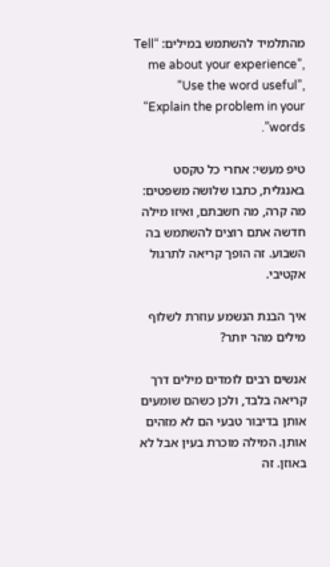מהתלמיד להשתמש במילים: “Tell me about your experience”, “Use the word useful”, “Explain the problem in your words”.

טיפ מעשי: אחרי כל טקסט באנגלית, כתבו שלושה משפטים: מה קרה, מה חשבתם, ואיזו מילה חדשה אתם רוצים להשתמש בה השבוע. זה הופך קריאה לתרגול אקטיבי.

איך הבנת הנשמע עוזרת לשלוף מילים מהר יותר?

אנשים רבים לומדים מילים דרך קריאה בלבד, ולכן כשהם שומעים אותן בדיבור טבעי הם לא מזהים אותן. המילה מוכרת בעין אבל לא באוזן. זה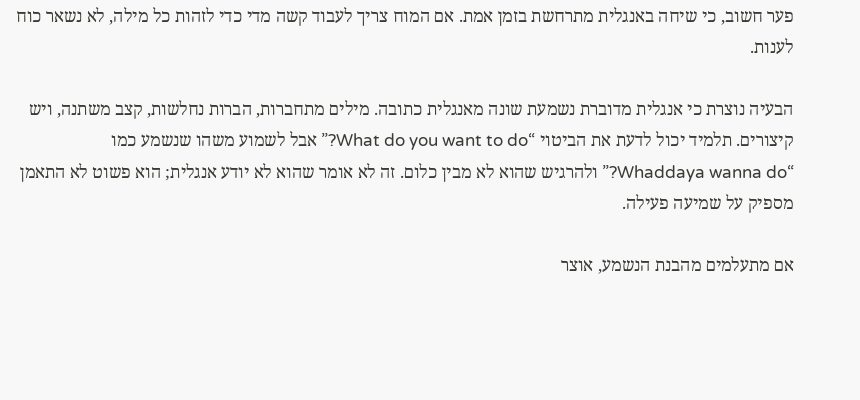פער חשוב, כי שיחה באנגלית מתרחשת בזמן אמת. אם המוח צריך לעבוד קשה מדי כדי לזהות כל מילה, לא נשאר כוח לענות.

הבעיה נוצרת כי אנגלית מדוברת נשמעת שונה מאנגלית כתובה. מילים מתחברות, הברות נחלשות, קצב משתנה, ויש קיצורים. תלמיד יכול לדעת את הביטוי “What do you want to do?” אבל לשמוע משהו שנשמע כמו “Whaddaya wanna do?” ולהרגיש שהוא לא מבין כלום. זה לא אומר שהוא לא יודע אנגלית; הוא פשוט לא התאמן מספיק על שמיעה פעילה.

אם מתעלמים מהבנת הנשמע, אוצר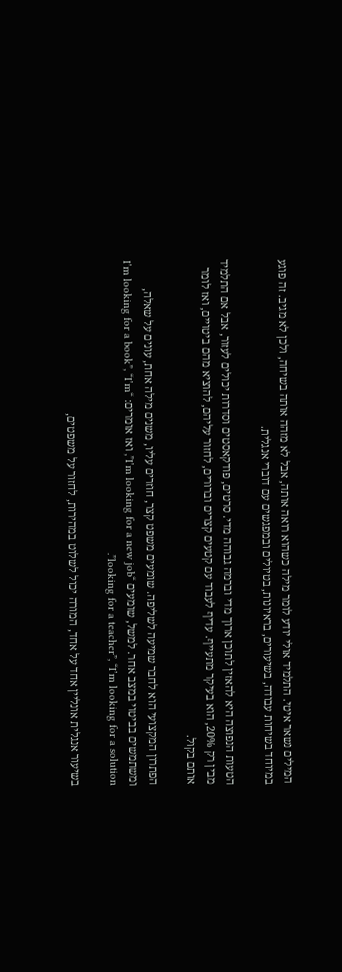המילים נשאר איטי. התלמיד אולי יודע לומר מילה כשהוא רואה אותה, אבל לא מזהה אותה בשיחה, ולכן לא מגיב. זה פוגע במיוחד בשיחות עבודה, בשיעורים, בראיונות, בטיולים ובמפגשים עם דוברי אנגלית.

הטעות הנפוצה היא להאזין לתוכן ארוך מדי וברמה גבוהה מדי. סרטים, פודקאסטים וסדרות יכולים לעזור, אבל אם התלמיד מבין רק 20%, הוא בעיקר מתעייף. עדיף לעבוד עם קטעים קצרים וברורים, לחזור עליהם, להוציא מהם ביטויים, ואז לומר אותם בקול.

הפתרון המקצועי הוא לחבר שמיעה לשליפה. שומעים משפט קצר, חוזרים עליו, משנים מילה אחת, עונים על שאלה, ומשתמשים בביטוי במצב אחר. למשל, שומעים “I’m looking for a new job”, ואז אומרים: “I’m looking for a book”, “I’m looking for a teacher”, “I’m looking for a solution”.

בשיעור אנגלית אונליין אחד על אחד, המורה יכול לשלוט במהירות, לחזור על משפטים,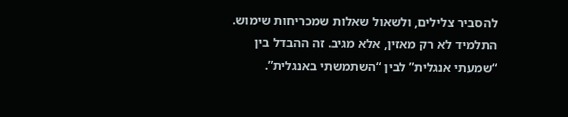להסביר צלילים, ולשאול שאלות שמכריחות שימוש. התלמיד לא רק מאזין, אלא מגיב. זה ההבדל בין “שמעתי אנגלית” לבין “השתמשתי באנגלית”.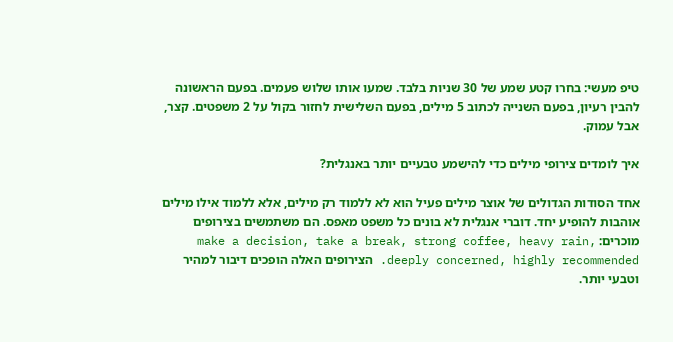טיפ מעשי: בחרו קטע שמע של 30 שניות בלבד. שמעו אותו שלוש פעמים. בפעם הראשונה להבין רעיון, בפעם השנייה לכתוב 5 מילים, בפעם השלישית לחזור בקול על 2 משפטים. קצר, אבל עמוק.

איך לומדים צירופי מילים כדי להישמע טבעיים יותר באנגלית?

אחד הסודות הגדולים של אוצר מילים פעיל הוא לא ללמוד רק מילים, אלא ללמוד אילו מילים אוהבות להופיע יחד. דוברי אנגלית לא בונים כל משפט מאפס. הם משתמשים בצירופים מוכרים: make a decision, take a break, strong coffee, heavy rain, deeply concerned, highly recommended. הצירופים האלה הופכים דיבור למהיר וטבעי יותר.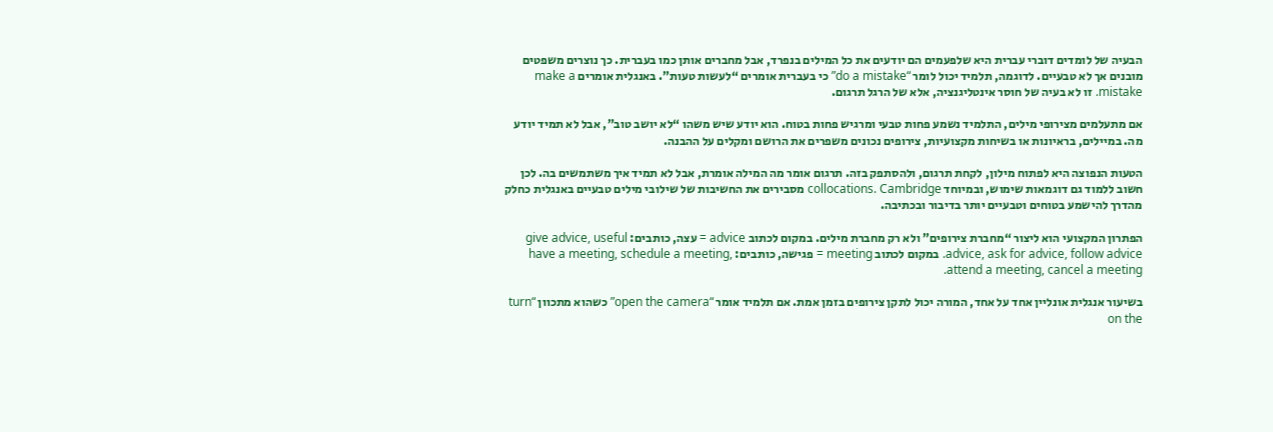הבעיה של לומדים דוברי עברית היא שלפעמים הם יודעים את כל המילים בנפרד, אבל מחברים אותן כמו בעברית. כך נוצרים משפטים מובנים אך לא טבעיים. לדוגמה, תלמיד יכול לומר “do a mistake” כי בעברית אומרים “לעשות טעות”. באנגלית אומרים make a mistake. זו לא בעיה של חוסר אינטליגנציה, אלא של הרגל תרגום.

אם מתעלמים מצירופי מילים, התלמיד נשמע פחות טבעי ומרגיש פחות בטוח. הוא יודע שיש משהו “לא יושב טוב”, אבל לא תמיד יודע מה. במיילים, בראיונות או בשיחות מקצועיות, צירופים נכונים משפרים את הרושם ומקלים על ההבנה.

הטעות הנפוצה היא לפתוח מילון, לקחת תרגום, ולהסתפק בזה. תרגום אומר מה המילה אומרת, אבל לא תמיד איך משתמשים בה. לכן חשוב ללמוד גם דוגמאות שימוש, ובמיוחד collocations. Cambridge מסבירים את החשיבות של שילובי מילים טבעיים באנגלית כחלק מהדרך להישמע בטוחים וטבעיים יותר בדיבור ובכתיבה.

הפתרון המקצועי הוא ליצור “מחברת צירופים” ולא רק מחברת מילים. במקום לכתוב advice = עצה, כותבים: give advice, useful advice, ask for advice, follow advice. במקום לכתוב meeting = פגישה, כותבים: have a meeting, schedule a meeting, attend a meeting, cancel a meeting.

בשיעור אנגלית אונליין אחד על אחד, המורה יכול לתקן צירופים בזמן אמת. אם תלמיד אומר “open the camera” כשהוא מתכוון “turn on the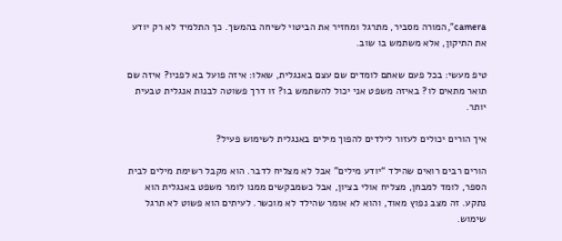camera”, המורה מסביר, מתרגל ומחזיר את הביטוי לשיחה בהמשך. כך התלמיד לא רק יודע את התיקון, אלא משתמש בו שוב.

טיפ מעשי: בכל פעם שאתם לומדים שם עצם באנגלית, שאלו: איזה פועל בא לפניו? איזה שם תואר מתאים לו? באיזה משפט אני יכול להשתמש בו? זו דרך פשוטה לבנות אנגלית טבעית יותר.

איך הורים יכולים לעזור לילדים להפוך מילים באנגלית לשימוש פעיל?

הורים רבים רואים שהילד “יודע מילים” אבל לא מצליח לדבר. הוא מקבל רשימת מילים לבית הספר, לומד למבחן, מצליח אולי בציון, אבל כשמבקשים ממנו לומר משפט באנגלית הוא נתקע. זה מצב נפוץ מאוד, והוא לא אומר שהילד לא מוכשר. לעיתים הוא פשוט לא תרגל שימוש.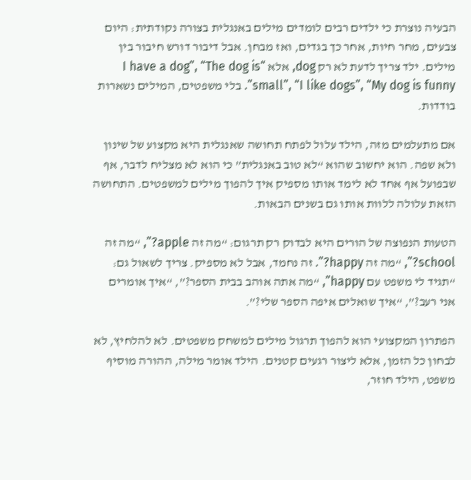הבעיה נוצרת כי ילדים רבים לומדים מילים באנגלית בצורה נקודתית: היום צבעים, מחר חיות, אחר כך בגדים, ואז מבחן. אבל דיבור דורש חיבור בין מילים. ילד צריך לדעת לא רק dog, אלא “I have a dog”, “The dog is small”, “I like dogs”, “My dog is funny”. בלי משפטים, המילים נשארות בודדות.

אם מתעלמים מזה, הילד עלול לפתח תחושה שאנגלית היא מקצוע של שינון ולא שפה. הוא יחשוב שהוא “לא טוב באנגלית” כי הוא לא מצליח לדבר, אף שבפועל אף אחד לא לימד אותו מספיק איך להפוך מילים למשפטים. התחושה הזאת עלולה ללוות אותו גם בשנים הבאות.

הטעות הנפוצה של הורים היא לבדוק רק תרגום: “מה זה apple?”, “מה זה school?”, “מה זה happy?”. זה נחמד, אבל לא מספיק. צריך לשאול גם: “תגיד לי משפט עם happy”, “מה אתה אוהב בבית הספר?”, “איך אומרים אני רעב?”, “איך שואלים איפה הספר שלי?”.

הפתרון המקצועי הוא להפוך תרגול מילים למשחק משפטים. לא להלחיץ, לא לבחון כל הזמן, אלא ליצור רגעים קטנים. הילד אומר מילה, ההורה מוסיף משפט, הילד חוזר,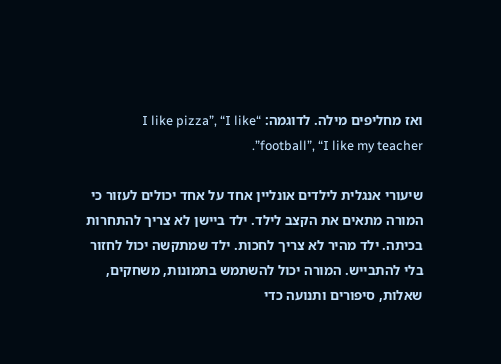ואז מחליפים מילה. לדוגמה: “I like pizza”, “I like football”, “I like my teacher”.

שיעורי אנגלית לילדים אונליין אחד על אחד יכולים לעזור כי המורה מתאים את הקצב לילד. ילד ביישן לא צריך להתחרות בכיתה. ילד מהיר לא צריך לחכות. ילד שמתקשה יכול לחזור בלי להתבייש. המורה יכול להשתמש בתמונות, משחקים, שאלות, סיפורים ותנועה כדי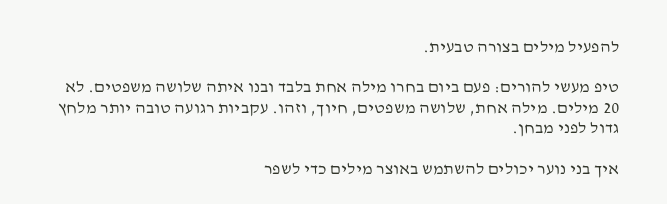להפעיל מילים בצורה טבעית.

טיפ מעשי להורים: פעם ביום בחרו מילה אחת בלבד ובנו איתה שלושה משפטים. לא 20 מילים. מילה אחת, שלושה משפטים, חיוך, וזהו. עקביות רגועה טובה יותר מלחץ גדול לפני מבחן.

איך בני נוער יכולים להשתמש באוצר מילים כדי לשפר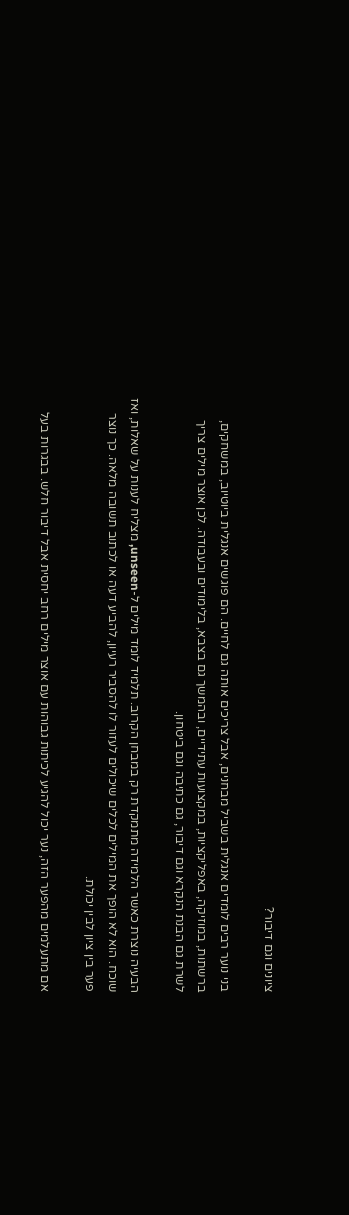ציונים וגם דיבור?

בני נוער רבים לומדים אנגלית בשביל מבחנים, אבל צריכים אותה גם לחיים. הם פוגשים אנגלית ביוטיוב, במשחקים, ברשתות, במוזיקה, באפליקציות, במקצועות עתידיים, ובהמשך גם בצבא, בלימודים ובעבודה. לכן אוצר מילים צריך לשרת גם הבנת הנקרא וגם דיבור, גם כתיבה וגם ביטחון.

הבעיה נוצרת כאשר הלמידה מתמקדת רק במבחן הקרוב. תלמיד לומד מילים ל-unseen, מצליח לענות על שאלות, ואז שוכח. הוא לא הופך את המילים לכלים שיכולים לעזור לו להסביר רעיון, להביע דעה או לכתוב תשובה מלאה. כך נוצר פער בין ציון לבין יכולת.

אם מתעלמים מהפער הזה, נער יכול להגיע לכיתות גבוהות עם אוצר מילים רחב יחסית אבל דיבור חלש. בבגרות בעל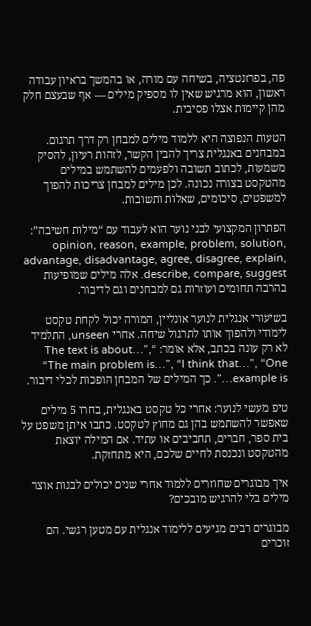פה, בפרזנטציה, בשיחה עם מורה, או בהמשך בראיון עבודה ראשון, הוא מרגיש שאין לו מספיק מילים — אף שבעצם חלק מהן קיימות אצלו פסיבית.

הטעות הנפוצה היא ללמוד מילים למבחן רק דרך תרגום. במבחנים באנגלית צריך להבין הקשר, לזהות רעיון, להסיק משמעות, לכתוב תשובה ולפעמים להשתמש במילים מהטקסט בצורה נכונה. לכן מילים למבחן צריכות להפוך למשפטים, סיכומים, שאלות ותשובות.

הפתרון המקצועי לבני נוער הוא לעבוד עם “מילות חשיבה”: opinion, reason, example, problem, solution, advantage, disadvantage, agree, disagree, explain, describe, compare, suggest. אלה מילים שמופיעות בהרבה תחומים ועוזרות גם למבחנים וגם לדיבור.

בשיעורי אנגלית לנוער אונליין, המורה יכול לקחת טקסט לימודי ולהפוך אותו לתרגול שיחה. אחרי unseen, התלמיד לא רק עונה בכתב, אלא אומר: “The text is about…”, “The main problem is…”, “I think that…”, “One example is…”. כך המילים של המבחן הופכות לכלי דיבור.

טיפ מעשי לנוער: אחרי כל טקסט באנגלית, בחרו 5 מילים שאפשר להשתמש בהן גם מחוץ לטקסט. כתבו איתן משפט על בית ספר, חברים, תחביבים או עתיד. אם המילה יוצאת מהטקסט ונכנסת לחיים שלכם, היא מתחזקת.

איך מבוגרים שחוזרים ללמוד אחרי שנים יכולים לבנות אוצר מילים בלי להרגיש מובכים?

מבוגרים רבים מגיעים ללימוד אנגלית עם מטען רגשי. הם זוכרים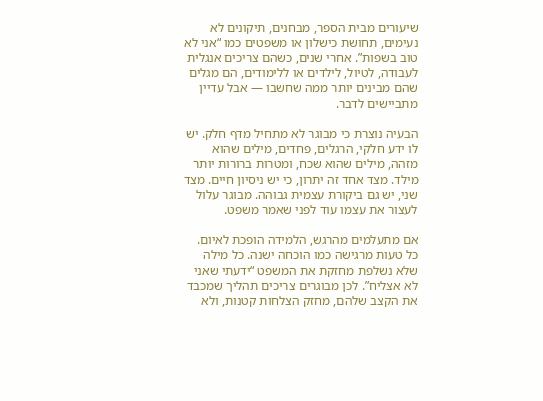שיעורים מבית הספר, מבחנים, תיקונים לא נעימים, תחושת כישלון או משפטים כמו “אני לא טוב בשפות”. אחרי שנים, כשהם צריכים אנגלית לעבודה, לטיול, לילדים או ללימודים, הם מגלים שהם מבינים יותר ממה שחשבו — אבל עדיין מתביישים לדבר.

הבעיה נוצרת כי מבוגר לא מתחיל מדף חלק. יש לו ידע חלקי, הרגלים, פחדים, מילים שהוא מזהה, מילים שהוא שכח, ומטרות ברורות יותר מילד. מצד אחד זה יתרון, כי יש ניסיון חיים. מצד שני, יש גם ביקורת עצמית גבוהה. מבוגר עלול לעצור את עצמו עוד לפני שאמר משפט.

אם מתעלמים מהרגש, הלמידה הופכת לאיום. כל טעות מרגישה כמו הוכחה ישנה. כל מילה שלא נשלפת מחזקת את המשפט “ידעתי שאני לא אצליח”. לכן מבוגרים צריכים תהליך שמכבד את הקצב שלהם, מחזק הצלחות קטנות, ולא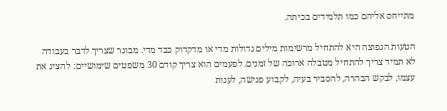מתייחס אליהם כמו תלמידים בכיתה.

הטעות הנפוצה היא להתחיל מרשימות מילים גדולות מדי או מדקדוק כבד מדי. מבוגר שצריך לדבר בעבודה לא תמיד צריך להתחיל מטבלה ארוכה של זמנים. לפעמים הוא צריך קודם 30 משפטים שימושיים: להציג את עצמו, לבקש הבהרה, להסביר בעיה, לקבוע פגישה, לענות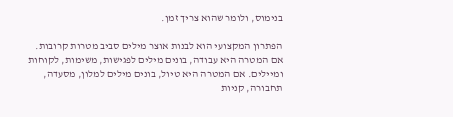בנימוס, ולומר שהוא צריך זמן.

הפתרון המקצועי הוא לבנות אוצר מילים סביב מטרות קרובות. אם המטרה היא עבודה, בונים מילים לפגישות, משימות, לקוחות ומיילים. אם המטרה היא טיול, בונים מילים למלון, מסעדה, תחבורה, קניות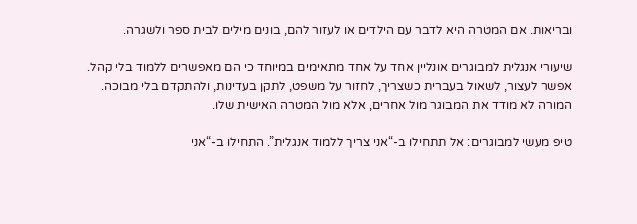ובריאות. אם המטרה היא לדבר עם הילדים או לעזור להם, בונים מילים לבית ספר ולשגרה.

שיעורי אנגלית למבוגרים אונליין אחד על אחד מתאימים במיוחד כי הם מאפשרים ללמוד בלי קהל. אפשר לעצור, לשאול בעברית כשצריך, לחזור על משפט, לתקן בעדינות, ולהתקדם בלי מבוכה. המורה לא מודד את המבוגר מול אחרים, אלא מול המטרה האישית שלו.

טיפ מעשי למבוגרים: אל תתחילו ב-“אני צריך ללמוד אנגלית”. התחילו ב-“אני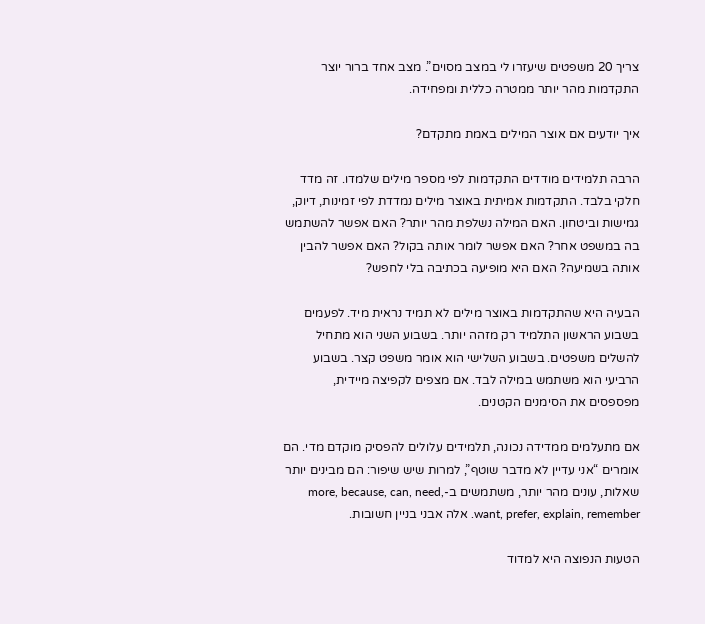צריך 20 משפטים שיעזרו לי במצב מסוים”. מצב אחד ברור יוצר התקדמות מהר יותר ממטרה כללית ומפחידה.

איך יודעים אם אוצר המילים באמת מתקדם?

הרבה תלמידים מודדים התקדמות לפי מספר מילים שלמדו. זה מדד חלקי בלבד. התקדמות אמיתית באוצר מילים נמדדת לפי זמינות, דיוק, גמישות וביטחון. האם המילה נשלפת מהר יותר? האם אפשר להשתמש בה במשפט אחר? האם אפשר לומר אותה בקול? האם אפשר להבין אותה בשמיעה? האם היא מופיעה בכתיבה בלי לחפש?

הבעיה היא שהתקדמות באוצר מילים לא תמיד נראית מיד. לפעמים בשבוע הראשון התלמיד רק מזהה יותר. בשבוע השני הוא מתחיל להשלים משפטים. בשבוע השלישי הוא אומר משפט קצר. בשבוע הרביעי הוא משתמש במילה לבד. אם מצפים לקפיצה מיידית, מפספסים את הסימנים הקטנים.

אם מתעלמים ממדידה נכונה, תלמידים עלולים להפסיק מוקדם מדי. הם אומרים “אני עדיין לא מדבר שוטף”, למרות שיש שיפור: הם מבינים יותר שאלות, עונים מהר יותר, משתמשים ב-more, because, can, need, want, prefer, explain, remember. אלה אבני בניין חשובות.

הטעות הנפוצה היא למדוד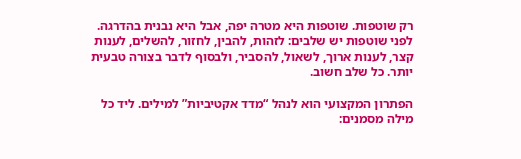רק שוטפות. שוטפות היא מטרה יפה, אבל היא נבנית בהדרגה. לפני שוטפות יש שלבים: לזהות, להבין, לחזור, להשלים, לענות קצר, לענות ארוך, לשאול, להסביר, ולבסוף לדבר בצורה טבעית יותר. כל שלב חשוב.

הפתרון המקצועי הוא לנהל “מדד אקטיביות” למילים. ליד כל מילה מסמנים: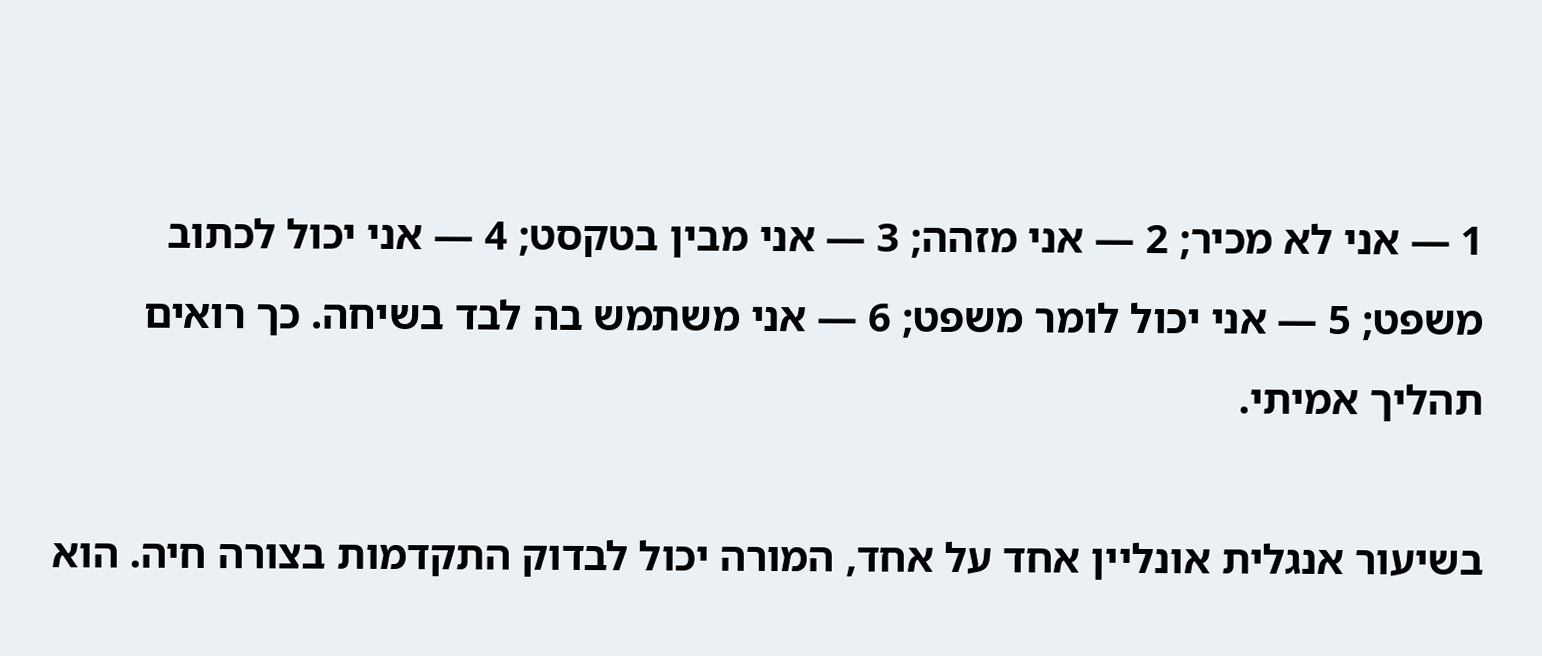1 — אני לא מכיר; 2 — אני מזהה; 3 — אני מבין בטקסט; 4 — אני יכול לכתוב משפט; 5 — אני יכול לומר משפט; 6 — אני משתמש בה לבד בשיחה. כך רואים תהליך אמיתי.

בשיעור אנגלית אונליין אחד על אחד, המורה יכול לבדוק התקדמות בצורה חיה. הוא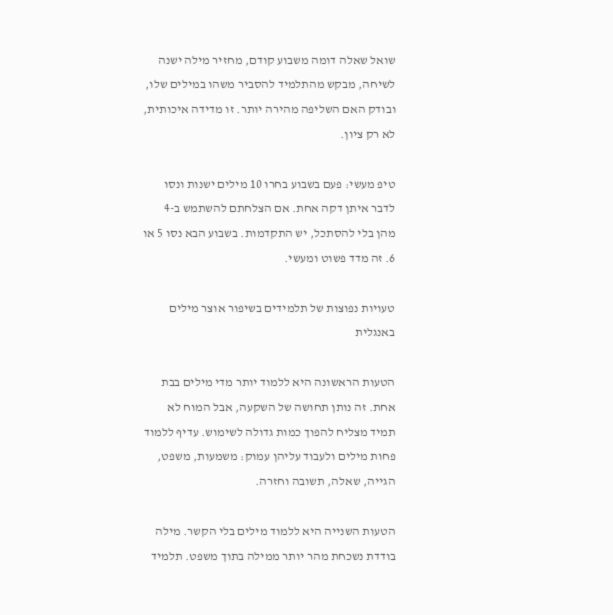שואל שאלה דומה משבוע קודם, מחזיר מילה ישנה לשיחה, מבקש מהתלמיד להסביר משהו במילים שלו, ובודק האם השליפה מהירה יותר. זו מדידה איכותית, לא רק ציון.

טיפ מעשי: פעם בשבוע בחרו 10 מילים ישנות ונסו לדבר איתן דקה אחת. אם הצלחתם להשתמש ב-4 מהן בלי להסתכל, יש התקדמות. בשבוע הבא נסו 5 או 6. זה מדד פשוט ומעשי.

טעויות נפוצות של תלמידים בשיפור אוצר מילים באנגלית

הטעות הראשונה היא ללמוד יותר מדי מילים בבת אחת. זה נותן תחושה של השקעה, אבל המוח לא תמיד מצליח להפוך כמות גדולה לשימוש. עדיף ללמוד פחות מילים ולעבוד עליהן עמוק: משמעות, משפט, הגייה, שאלה, תשובה וחזרה.

הטעות השנייה היא ללמוד מילים בלי הקשר. מילה בודדת נשכחת מהר יותר ממילה בתוך משפט. תלמיד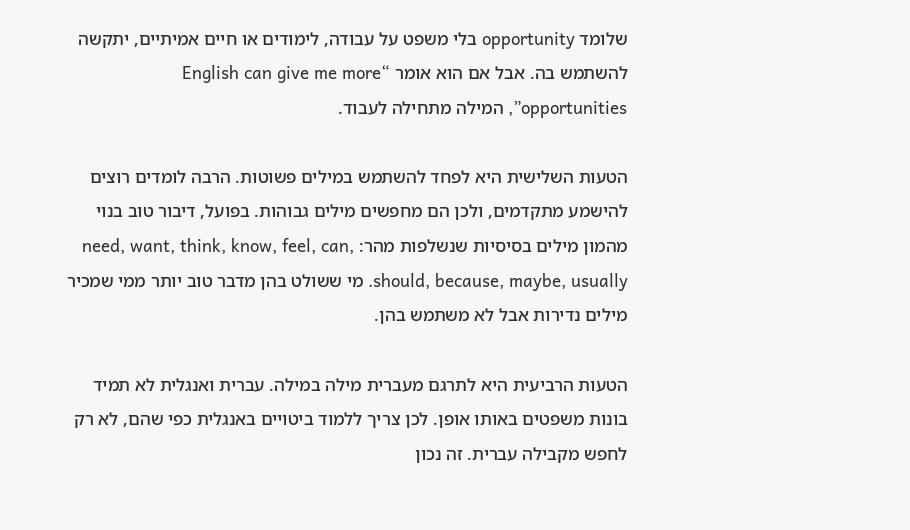שלומד opportunity בלי משפט על עבודה, לימודים או חיים אמיתיים, יתקשה להשתמש בה. אבל אם הוא אומר “English can give me more opportunities”, המילה מתחילה לעבוד.

הטעות השלישית היא לפחד להשתמש במילים פשוטות. הרבה לומדים רוצים להישמע מתקדמים, ולכן הם מחפשים מילים גבוהות. בפועל, דיבור טוב בנוי מהמון מילים בסיסיות שנשלפות מהר: need, want, think, know, feel, can, should, because, maybe, usually. מי ששולט בהן מדבר טוב יותר ממי שמכיר מילים נדירות אבל לא משתמש בהן.

הטעות הרביעית היא לתרגם מעברית מילה במילה. עברית ואנגלית לא תמיד בונות משפטים באותו אופן. לכן צריך ללמוד ביטויים באנגלית כפי שהם, לא רק לחפש מקבילה עברית. זה נכון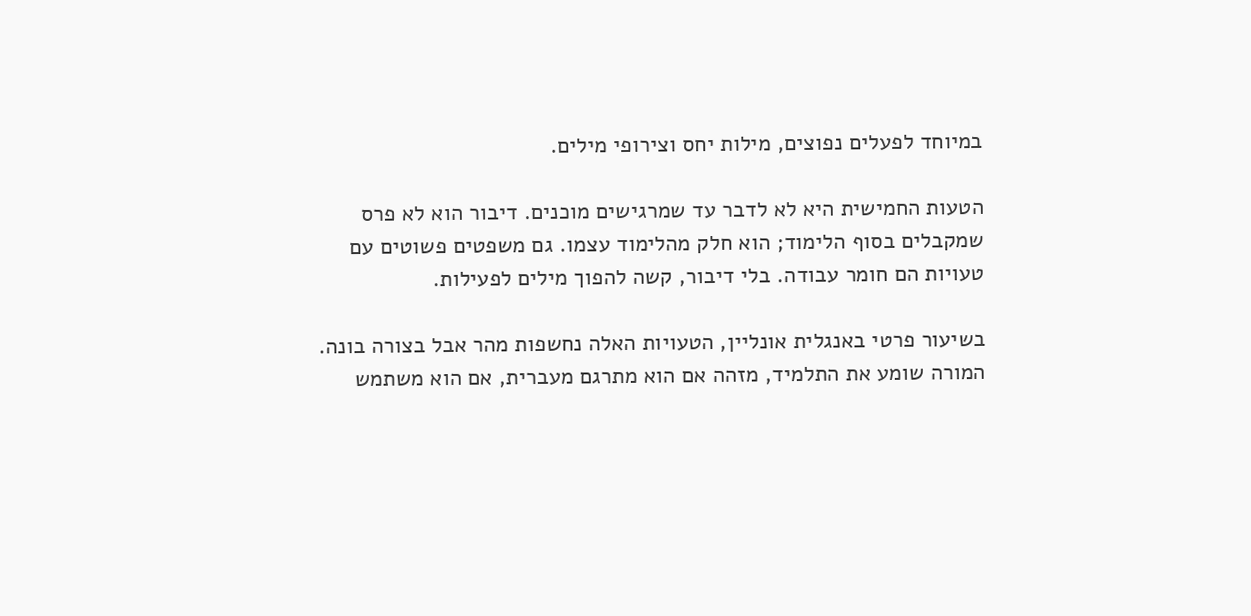במיוחד לפעלים נפוצים, מילות יחס וצירופי מילים.

הטעות החמישית היא לא לדבר עד שמרגישים מוכנים. דיבור הוא לא פרס שמקבלים בסוף הלימוד; הוא חלק מהלימוד עצמו. גם משפטים פשוטים עם טעויות הם חומר עבודה. בלי דיבור, קשה להפוך מילים לפעילות.

בשיעור פרטי באנגלית אונליין, הטעויות האלה נחשפות מהר אבל בצורה בונה. המורה שומע את התלמיד, מזהה אם הוא מתרגם מעברית, אם הוא משתמש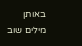באותן מילים שוב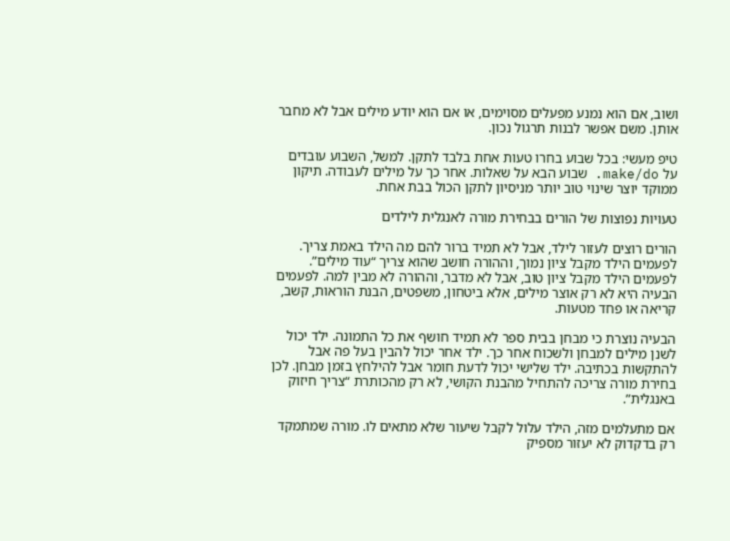ושוב, אם הוא נמנע מפעלים מסוימים, או אם הוא יודע מילים אבל לא מחבר אותן. משם אפשר לבנות תרגול נכון.

טיפ מעשי: בכל שבוע בחרו טעות אחת בלבד לתקן. למשל, השבוע עובדים על make/do. שבוע הבא על שאלות. אחר כך על מילים לעבודה. תיקון ממוקד יוצר שינוי טוב יותר מניסיון לתקן הכול בבת אחת.

טעויות נפוצות של הורים בבחירת מורה לאנגלית לילדים

הורים רוצים לעזור לילד, אבל לא תמיד ברור להם מה הילד באמת צריך. לפעמים הילד מקבל ציון נמוך, וההורה חושב שהוא צריך “עוד מילים”. לפעמים הילד מקבל ציון טוב, אבל לא מדבר, וההורה לא מבין למה. לפעמים הבעיה היא לא רק אוצר מילים, אלא ביטחון, משפטים, הבנת הוראות, קשב, קריאה או פחד מטעות.

הבעיה נוצרת כי מבחן בבית ספר לא תמיד חושף את כל התמונה. ילד יכול לשנן מילים למבחן ולשכוח אחר כך. ילד אחר יכול להבין בעל פה אבל להתקשות בכתיבה. ילד שלישי יכול לדעת חומר אבל להילחץ בזמן מבחן. לכן בחירת מורה צריכה להתחיל מהבנת הקושי, לא רק מהכותרת “צריך חיזוק באנגלית”.

אם מתעלמים מזה, הילד עלול לקבל שיעור שלא מתאים לו. מורה שמתמקד רק בדקדוק לא יעזור מספיק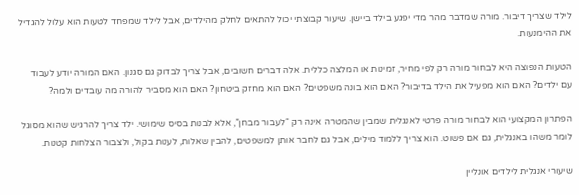לילד שצריך דיבור. מורה שמדבר מהר מדי יפגע בילד ביישן. שיעור קבוצתי יכול להתאים לחלק מהילדים, אבל לילד שמפחד לטעות הוא עלול להגדיל את ההימנעות.

הטעות הנפוצה היא לבחור מורה רק לפי מחיר, זמינות או המלצה כללית. אלה דברים חשובים, אבל צריך לבדוק גם סגנון. האם המורה יודע לעבוד עם ילדים? האם הוא מפעיל את הילד בדיבור? האם הוא בונה משפטים? האם הוא מחזק ביטחון? האם הוא מסביר להורה מה עובדים ולמה?

הפתרון המקצועי הוא לבחור מורה פרטי לאנגלית שמבין שהמטרה אינה רק “לעבור מבחן”, אלא לבנות בסיס שימושי. ילד צריך להרגיש שהוא מסוגל לומר משהו באנגלית, גם אם פשוט. הוא צריך ללמוד מילים, אבל גם לחבר אותן למשפטים, להבין שאלות, לענות בקול, ולצבור הצלחות קטנות.

שיעורי אנגלית לילדים אונליין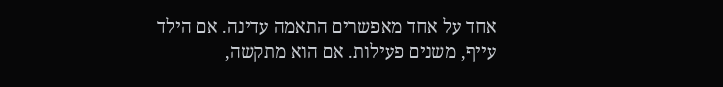אחד על אחד מאפשרים התאמה עדינה. אם הילד עייף, משנים פעילות. אם הוא מתקשה,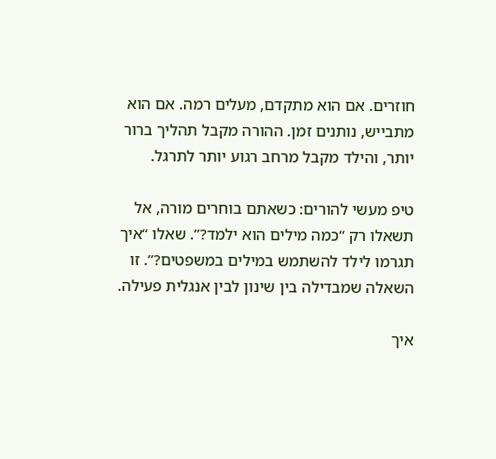חוזרים. אם הוא מתקדם, מעלים רמה. אם הוא מתבייש, נותנים זמן. ההורה מקבל תהליך ברור יותר, והילד מקבל מרחב רגוע יותר לתרגל.

טיפ מעשי להורים: כשאתם בוחרים מורה, אל תשאלו רק “כמה מילים הוא ילמד?”. שאלו “איך תגרמו לילד להשתמש במילים במשפטים?”. זו השאלה שמבדילה בין שינון לבין אנגלית פעילה.

איך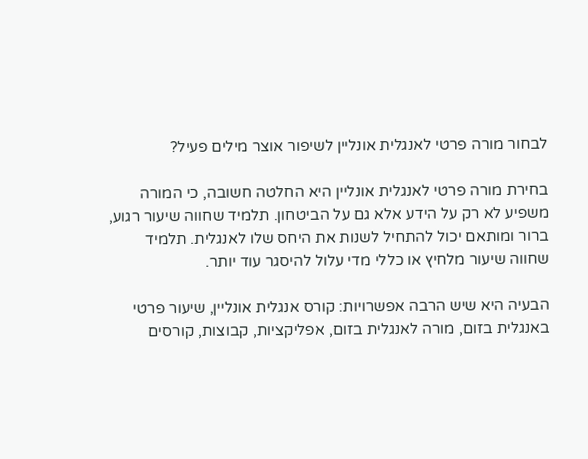לבחור מורה פרטי לאנגלית אונליין לשיפור אוצר מילים פעיל?

בחירת מורה פרטי לאנגלית אונליין היא החלטה חשובה, כי המורה משפיע לא רק על הידע אלא גם על הביטחון. תלמיד שחווה שיעור רגוע, ברור ומותאם יכול להתחיל לשנות את היחס שלו לאנגלית. תלמיד שחווה שיעור מלחיץ או כללי מדי עלול להיסגר עוד יותר.

הבעיה היא שיש הרבה אפשרויות: קורס אנגלית אונליין, שיעור פרטי באנגלית בזום, מורה לאנגלית בזום, אפליקציות, קבוצות, קורסים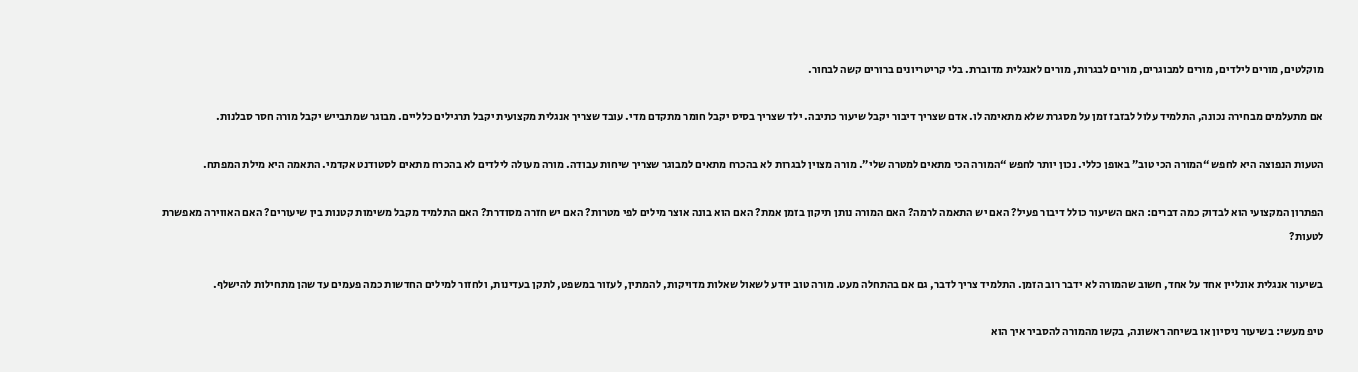מוקלטים, מורים לילדים, מורים למבוגרים, מורים לבגרות, מורים לאנגלית מדוברת. בלי קריטריונים ברורים קשה לבחור.

אם מתעלמים מבחירה נכונה, התלמיד עלול לבזבז זמן על מסגרת שלא מתאימה לו. אדם שצריך דיבור יקבל שיעור כתיבה. ילד שצריך בסיס יקבל חומר מתקדם מדי. עובד שצריך אנגלית מקצועית יקבל תרגילים כלליים. מבוגר שמתבייש יקבל מורה חסר סבלנות.

הטעות הנפוצה היא לחפש “המורה הכי טוב” באופן כללי. נכון יותר לחפש “המורה הכי מתאים למטרה שלי”. מורה מצוין לבגרות לא בהכרח מתאים למבוגר שצריך שיחות עבודה. מורה מעולה לילדים לא בהכרח מתאים לסטודנט אקדמי. התאמה היא מילת המפתח.

הפתרון המקצועי הוא לבדוק כמה דברים: האם השיעור כולל דיבור פעיל? האם יש התאמה לרמה? האם המורה נותן תיקון בזמן אמת? האם הוא בונה אוצר מילים לפי מטרות? האם יש חזרה מסודרת? האם התלמיד מקבל משימות קטנות בין שיעורים? האם האווירה מאפשרת לטעות?

בשיעור אנגלית אונליין אחד על אחד, חשוב שהמורה לא ידבר רוב הזמן. התלמיד צריך לדבר, גם אם בהתחלה מעט. מורה טוב יודע לשאול שאלות מדויקות, להמתין, לעזור במשפט, לתקן בעדינות, ולחזור למילים החדשות כמה פעמים עד שהן מתחילות להישלף.

טיפ מעשי: בשיעור ניסיון או בשיחה ראשונה, בקשו מהמורה להסביר איך הוא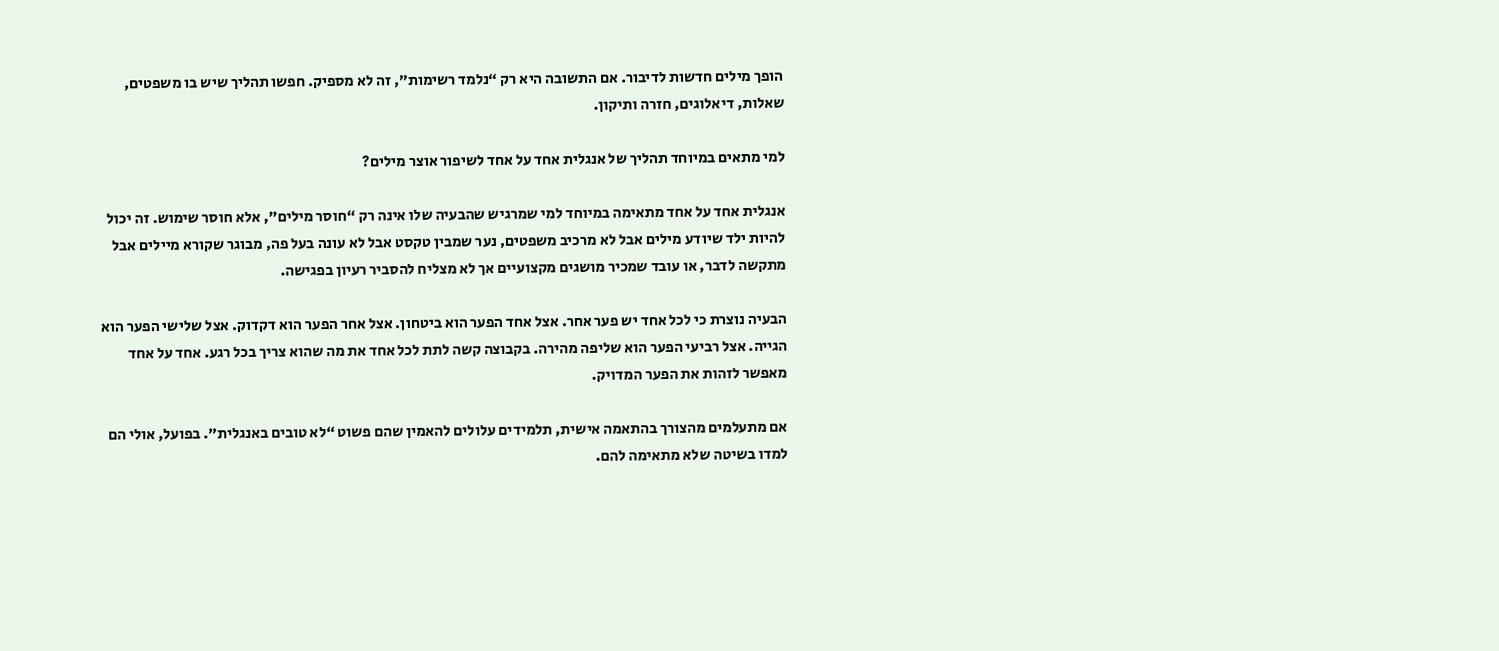הופך מילים חדשות לדיבור. אם התשובה היא רק “נלמד רשימות”, זה לא מספיק. חפשו תהליך שיש בו משפטים, שאלות, דיאלוגים, חזרה ותיקון.

למי מתאים במיוחד תהליך של אנגלית אחד על אחד לשיפור אוצר מילים?

אנגלית אחד על אחד מתאימה במיוחד למי שמרגיש שהבעיה שלו אינה רק “חוסר מילים”, אלא חוסר שימוש. זה יכול להיות ילד שיודע מילים אבל לא מרכיב משפטים, נער שמבין טקסט אבל לא עונה בעל פה, מבוגר שקורא מיילים אבל מתקשה לדבר, או עובד שמכיר מושגים מקצועיים אך לא מצליח להסביר רעיון בפגישה.

הבעיה נוצרת כי לכל אחד יש פער אחר. אצל אחד הפער הוא ביטחון. אצל אחר הפער הוא דקדוק. אצל שלישי הפער הוא הגייה. אצל רביעי הפער הוא שליפה מהירה. בקבוצה קשה לתת לכל אחד את מה שהוא צריך בכל רגע. אחד על אחד מאפשר לזהות את הפער המדויק.

אם מתעלמים מהצורך בהתאמה אישית, תלמידים עלולים להאמין שהם פשוט “לא טובים באנגלית”. בפועל, אולי הם למדו בשיטה שלא מתאימה להם.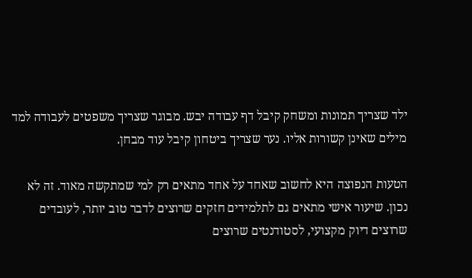ילד שצריך תמונות ומשחק קיבל דף עבודה יבש. מבוגר שצריך משפטים לעבודה למד מילים שאינן קשורות אליו. נער שצריך ביטחון קיבל עוד מבחן.

הטעות הנפוצה היא לחשוב שאחד על אחד מתאים רק למי שמתקשה מאוד. זה לא נכון. שיעור אישי מתאים גם לתלמידים חזקים שרוצים לדבר טוב יותר, לעובדים שרוצים דיוק מקצועי, לסטודנטים שרוצים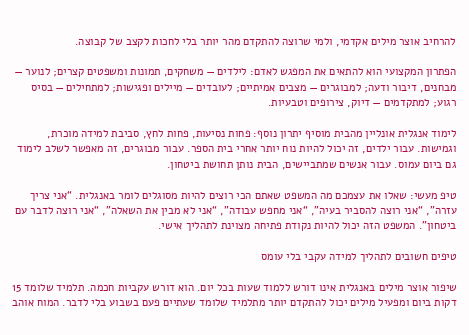להרחיב אוצר מילים אקדמי, ולמי שרוצה להתקדם מהר יותר בלי לחכות לקצב של קבוצה.

הפתרון המקצועי הוא להתאים את המפגש לאדם: לילדים — משחקים, תמונות ומשפטים קצרים; לנוער — מבחנים, דיבור ודעה; למבוגרים — מצבים אמיתיים; לעובדים — מיילים ופגישות; למתחילים — בסיס רגוע; למתקדמים — דיוק, צירופים וטבעיות.

לימוד אנגלית אונליין מהבית מוסיף יתרון נוסף: פחות נסיעות, פחות לחץ, סביבת למידה מוכרת, וגמישות. עבור ילדים, זה יכול להיות נוח יותר אחרי בית הספר. עבור מבוגרים, זה מאפשר לשלב לימוד גם ביום עמוס. עבור אנשים שמתביישים, הבית נותן תחושת ביטחון.

טיפ מעשי: שאלו את עצמכם מה המשפט שאתם הכי רוצים להיות מסוגלים לומר באנגלית. “אני צריך עזרה”, “אני רוצה להסביר בעיה”, “אני מחפש עבודה”, “אני לא מבין את השאלה”, “אני רוצה לדבר עם ביטחון”. המשפט הזה יכול להיות נקודת פתיחה מצוינת לתהליך אישי.

טיפים חשובים לתהליך למידה עקבי בלי עומס

שיפור אוצר מילים באנגלית אינו דורש ללמוד שעות בכל יום. הוא דורש עקביות חכמה. תלמיד שלומד 15 דקות ביום ומפעיל מילים יכול להתקדם יותר מתלמיד שלומד שעתיים פעם בשבוע בלי לדבר. המוח אוהב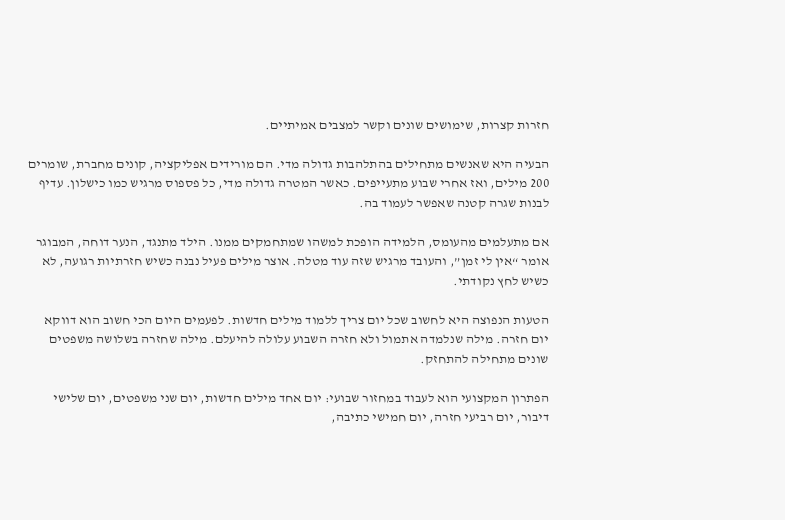חזרות קצרות, שימושים שונים וקשר למצבים אמיתיים.

הבעיה היא שאנשים מתחילים בהתלהבות גדולה מדי. הם מורידים אפליקציה, קונים מחברת, שומרים 200 מילים, ואז אחרי שבוע מתעייפים. כאשר המטרה גדולה מדי, כל פספוס מרגיש כמו כישלון. עדיף לבנות שגרה קטנה שאפשר לעמוד בה.

אם מתעלמים מהעומס, הלמידה הופכת למשהו שמתחמקים ממנו. הילד מתנגד, הנער דוחה, המבוגר אומר “אין לי זמן”, והעובד מרגיש שזה עוד מטלה. אוצר מילים פעיל נבנה כשיש חזרתיות רגועה, לא כשיש לחץ נקודתי.

הטעות הנפוצה היא לחשוב שכל יום צריך ללמוד מילים חדשות. לפעמים היום הכי חשוב הוא דווקא יום חזרה. מילה שנלמדה אתמול ולא חזרה השבוע עלולה להיעלם. מילה שחזרה בשלושה משפטים שונים מתחילה להתחזק.

הפתרון המקצועי הוא לעבוד במחזור שבועי: יום אחד מילים חדשות, יום שני משפטים, יום שלישי דיבור, יום רביעי חזרה, יום חמישי כתיבה,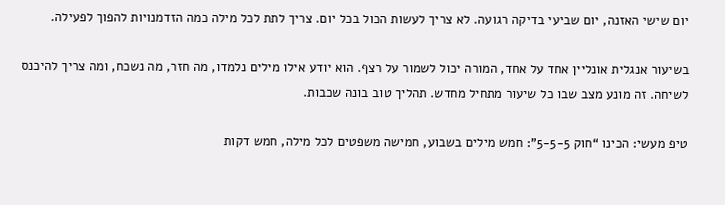יום שישי האזנה, יום שביעי בדיקה רגועה. לא צריך לעשות הכול בכל יום. צריך לתת לכל מילה כמה הזדמנויות להפוך לפעילה.

בשיעור אנגלית אונליין אחד על אחד, המורה יכול לשמור על רצף. הוא יודע אילו מילים נלמדו, מה חזר, מה נשכח, ומה צריך להיכנס לשיחה. זה מונע מצב שבו כל שיעור מתחיל מחדש. תהליך טוב בונה שכבות.

טיפ מעשי: הכינו “חוק 5-5-5”: חמש מילים בשבוע, חמישה משפטים לכל מילה, חמש דקות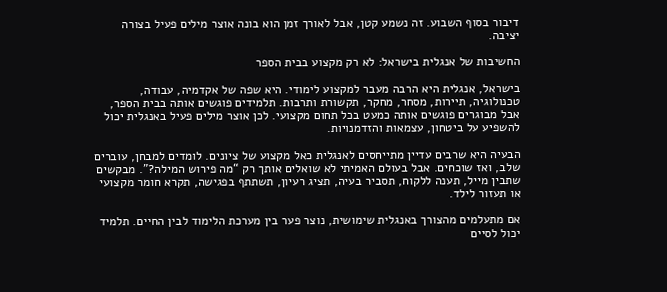דיבור בסוף השבוע. זה נשמע קטן, אבל לאורך זמן הוא בונה אוצר מילים פעיל בצורה יציבה.

החשיבות של אנגלית בישראל: לא רק מקצוע בבית הספר

בישראל, אנגלית היא הרבה מעבר למקצוע לימודי. היא שפה של אקדמיה, עבודה, טכנולוגיה, תיירות, מסחר, מחקר, תקשורת ותרבות. תלמידים פוגשים אותה בבית הספר, אבל מבוגרים פוגשים אותה כמעט בכל תחום מקצועי. לכן אוצר מילים פעיל באנגלית יכול להשפיע על ביטחון, עצמאות והזדמנויות.

הבעיה היא שרבים עדיין מתייחסים לאנגלית כאל מקצוע של ציונים. לומדים למבחן, עוברים שלב, ואז שוכחים. אבל בעולם האמיתי לא שואלים אותך רק “מה פירוש המילה?”. מבקשים שתבין מייל, תענה ללקוח, תסביר בעיה, תציג רעיון, תשתתף בפגישה, תקרא חומר מקצועי או תעזור לילד.

אם מתעלמים מהצורך באנגלית שימושית, נוצר פער בין מערכת הלימוד לבין החיים. תלמיד יכול לסיים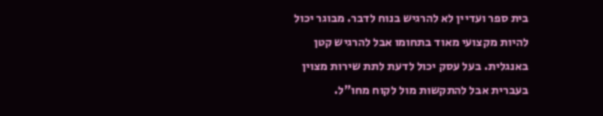בית ספר ועדיין לא להרגיש בנוח לדבר. מבוגר יכול להיות מקצועי מאוד בתחומו אבל להרגיש קטן באנגלית. בעל עסק יכול לדעת לתת שירות מצוין בעברית אבל להתקשות מול לקוח מחו"ל.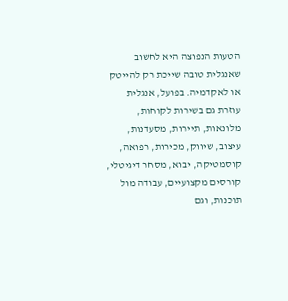הטעות הנפוצה היא לחשוב שאנגלית טובה שייכת רק להייטק או לאקדמיה. בפועל, אנגלית עוזרת גם בשירות לקוחות, מלונאות, תיירות, מסעדנות, עיצוב, שיווק, מכירות, רפואה, קוסמטיקה, יבוא, מסחר דיגיטלי, קורסים מקצועיים, עבודה מול תוכנות, וגם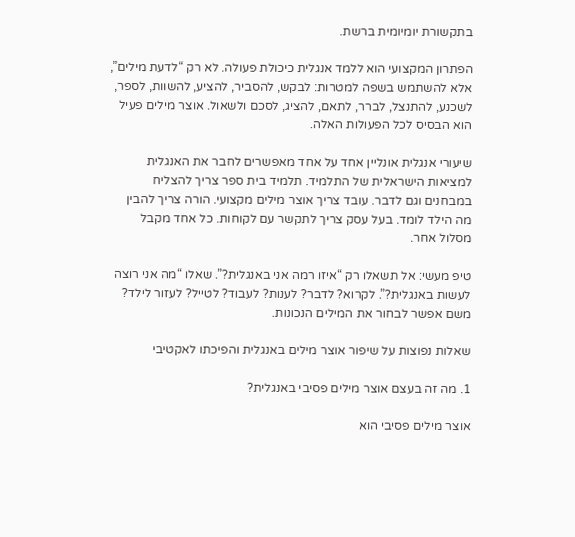בתקשורת יומיומית ברשת.

הפתרון המקצועי הוא ללמד אנגלית כיכולת פעולה. לא רק “לדעת מילים”, אלא להשתמש בשפה למטרות: לבקש, להסביר, להציע, להשוות, לספר, לשכנע, להתנצל, לברר, לתאם, להציג, לסכם ולשאול. אוצר מילים פעיל הוא הבסיס לכל הפעולות האלה.

שיעורי אנגלית אונליין אחד על אחד מאפשרים לחבר את האנגלית למציאות הישראלית של התלמיד. תלמיד בית ספר צריך להצליח במבחנים וגם לדבר. עובד צריך אוצר מילים מקצועי. הורה צריך להבין מה הילד לומד. בעל עסק צריך לתקשר עם לקוחות. כל אחד מקבל מסלול אחר.

טיפ מעשי: אל תשאלו רק “איזו רמה אני באנגלית?”. שאלו “מה אני רוצה לעשות באנגלית?”. לקרוא? לדבר? לענות? לעבוד? לטייל? לעזור לילד? משם אפשר לבחור את המילים הנכונות.

שאלות נפוצות על שיפור אוצר מילים באנגלית והפיכתו לאקטיבי

1. מה זה בעצם אוצר מילים פסיבי באנגלית?

אוצר מילים פסיבי הוא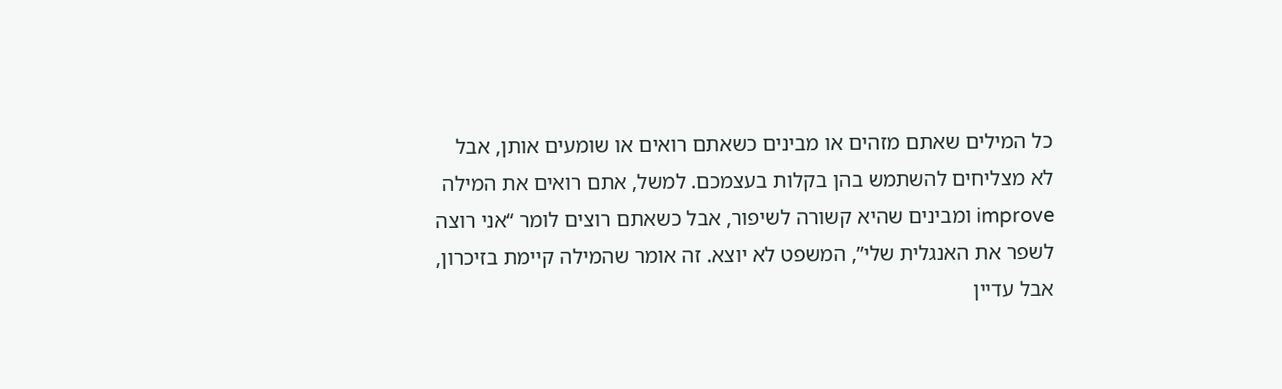כל המילים שאתם מזהים או מבינים כשאתם רואים או שומעים אותן, אבל לא מצליחים להשתמש בהן בקלות בעצמכם. למשל, אתם רואים את המילה improve ומבינים שהיא קשורה לשיפור, אבל כשאתם רוצים לומר “אני רוצה לשפר את האנגלית שלי”, המשפט לא יוצא. זה אומר שהמילה קיימת בזיכרון, אבל עדיין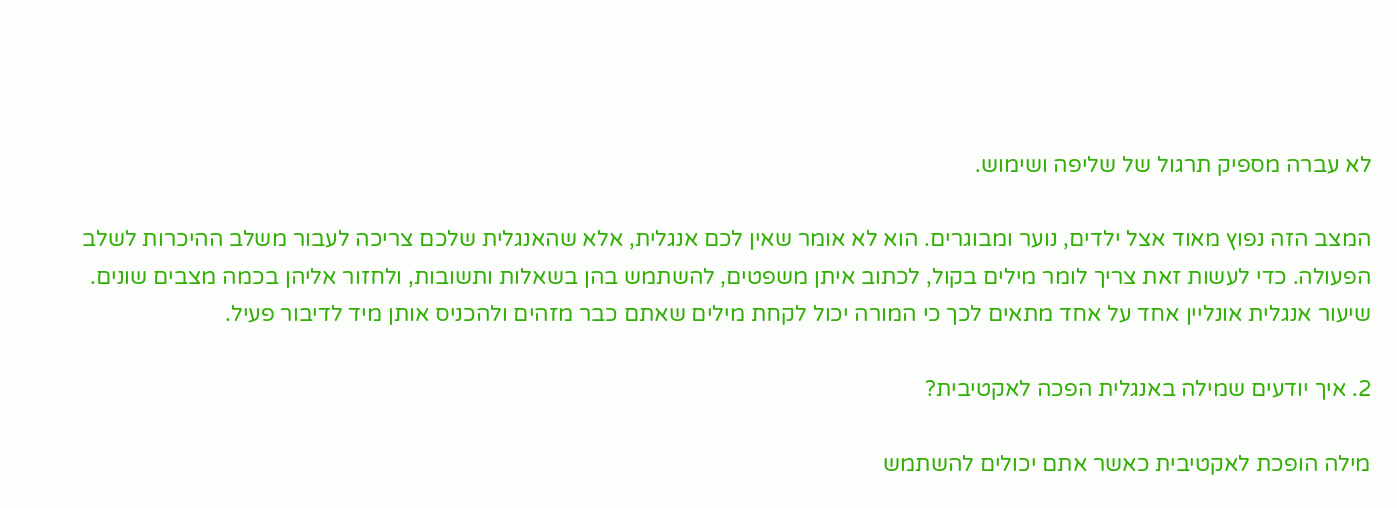לא עברה מספיק תרגול של שליפה ושימוש.

המצב הזה נפוץ מאוד אצל ילדים, נוער ומבוגרים. הוא לא אומר שאין לכם אנגלית, אלא שהאנגלית שלכם צריכה לעבור משלב ההיכרות לשלב הפעולה. כדי לעשות זאת צריך לומר מילים בקול, לכתוב איתן משפטים, להשתמש בהן בשאלות ותשובות, ולחזור אליהן בכמה מצבים שונים. שיעור אנגלית אונליין אחד על אחד מתאים לכך כי המורה יכול לקחת מילים שאתם כבר מזהים ולהכניס אותן מיד לדיבור פעיל.

2. איך יודעים שמילה באנגלית הפכה לאקטיבית?

מילה הופכת לאקטיבית כאשר אתם יכולים להשתמש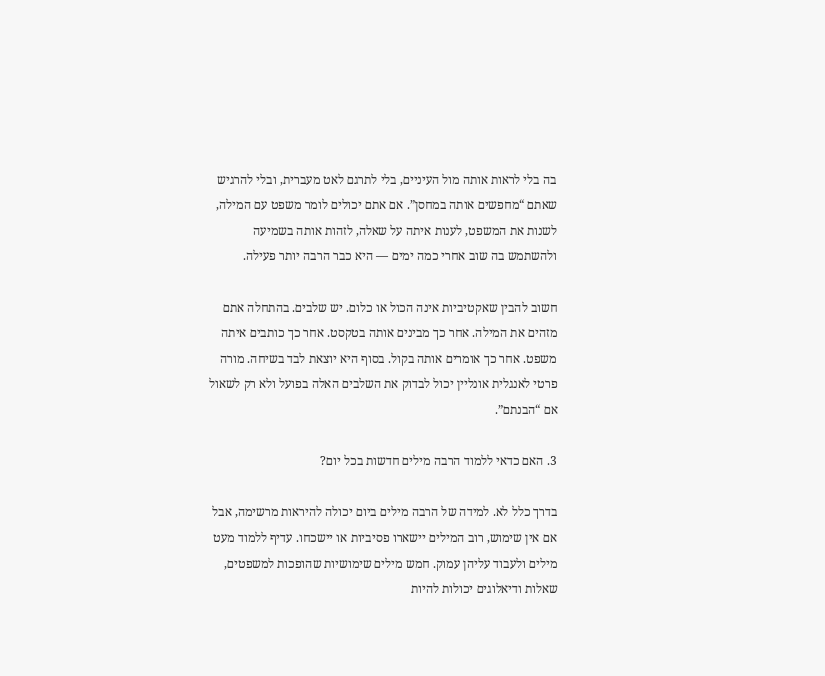בה בלי לראות אותה מול העיניים, בלי לתרגם לאט מעברית, ובלי להרגיש שאתם “מחפשים אותה במחסן”. אם אתם יכולים לומר משפט עם המילה, לשנות את המשפט, לענות איתה על שאלה, לזהות אותה בשמיעה ולהשתמש בה שוב אחרי כמה ימים — היא כבר הרבה יותר פעילה.

חשוב להבין שאקטיביות אינה הכול או כלום. יש שלבים. בהתחלה אתם מזהים את המילה. אחר כך מבינים אותה בטקסט. אחר כך כותבים איתה משפט. אחר כך אומרים אותה בקול. בסוף היא יוצאת לבד בשיחה. מורה פרטי לאנגלית אונליין יכול לבדוק את השלבים האלה בפועל ולא רק לשאול אם “הבנתם”.

3. האם כדאי ללמוד הרבה מילים חדשות בכל יום?

בדרך כלל לא. למידה של הרבה מילים ביום יכולה להיראות מרשימה, אבל אם אין שימוש, רוב המילים יישארו פסיביות או יישכחו. עדיף ללמוד מעט מילים ולעבוד עליהן עמוק. חמש מילים שימושיות שהופכות למשפטים, שאלות ודיאלוגים יכולות להיות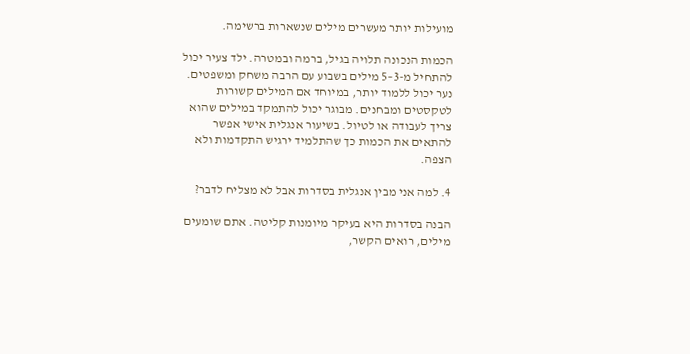מועילות יותר מעשרים מילים שנשארות ברשימה.

הכמות הנכונה תלויה בגיל, ברמה ובמטרה. ילד צעיר יכול להתחיל מ-3–5 מילים בשבוע עם הרבה משחק ומשפטים. נער יכול ללמוד יותר, במיוחד אם המילים קשורות לטקסטים ומבחנים. מבוגר יכול להתמקד במילים שהוא צריך לעבודה או לטיול. בשיעור אנגלית אישי אפשר להתאים את הכמות כך שהתלמיד ירגיש התקדמות ולא הצפה.

4. למה אני מבין אנגלית בסדרות אבל לא מצליח לדבר?

הבנה בסדרות היא בעיקר מיומנות קליטה. אתם שומעים מילים, רואים הקשר,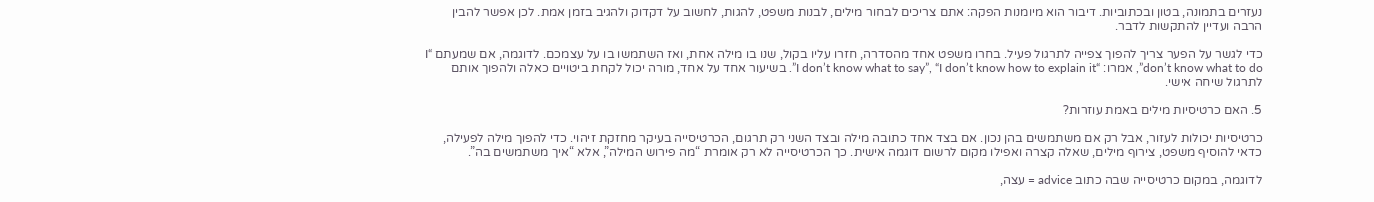נעזרים בתמונה, בטון ובכתוביות. דיבור הוא מיומנות הפקה: אתם צריכים לבחור מילים, לבנות משפט, להגות, לחשוב על דקדוק ולהגיב בזמן אמת. לכן אפשר להבין הרבה ועדיין להתקשות לדבר.

כדי לגשר על הפער צריך להפוך צפייה לתרגול פעיל. בחרו משפט אחד מהסדרה, חזרו עליו בקול, שנו בו מילה אחת, ואז השתמשו בו על עצמכם. לדוגמה, אם שמעתם “I don’t know what to do”, אמרו: “I don’t know what to say”, “I don’t know how to explain it”. בשיעור אחד על אחד, מורה יכול לקחת ביטויים כאלה ולהפוך אותם לתרגול שיחה אישי.

5. האם כרטיסיות מילים באמת עוזרות?

כרטיסיות יכולות לעזור, אבל רק אם משתמשים בהן נכון. אם בצד אחד כתובה מילה ובצד השני רק תרגום, הכרטיסייה בעיקר מחזקת זיהוי. כדי להפוך מילה לפעילה, כדאי להוסיף משפט, צירוף מילים, שאלה קצרה ואפילו מקום לרשום דוגמה אישית. כך הכרטיסייה לא רק אומרת “מה פירוש המילה”, אלא “איך משתמשים בה”.

לדוגמה, במקום כרטיסייה שבה כתוב advice = עצה,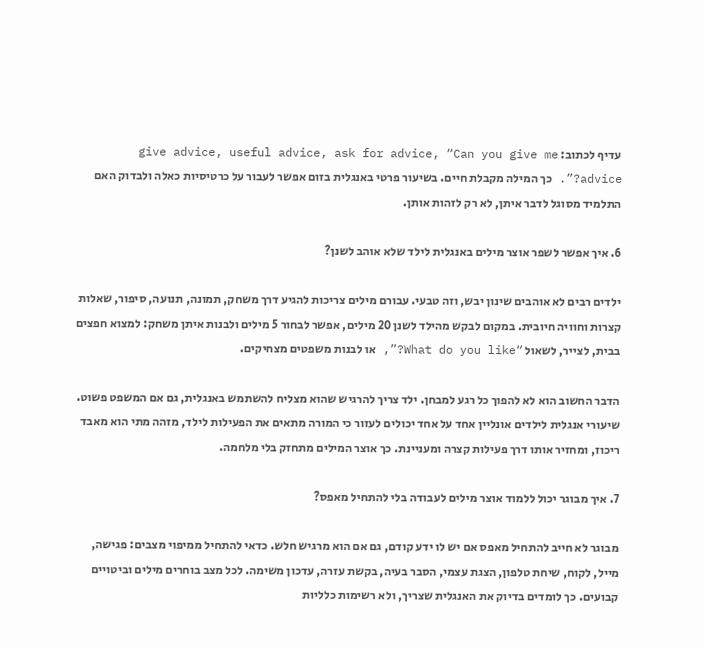עדיף לכתוב: give advice, useful advice, ask for advice, “Can you give me advice?”. כך המילה מקבלת חיים. בשיעור פרטי באנגלית בזום אפשר לעבור על כרטיסיות כאלה ולבדוק האם התלמיד מסוגל לדבר איתן, לא רק לזהות אותן.

6. איך אפשר לשפר אוצר מילים באנגלית לילד שלא אוהב לשנן?

ילדים רבים לא אוהבים שינון יבש, וזה טבעי. עבורם מילים צריכות להגיע דרך משחק, תמונה, תנועה, סיפור, שאלות קצרות וחוויה חיובית. במקום לבקש מהילד לשנן 20 מילים, אפשר לבחור 5 מילים ולבנות איתן משחק: למצוא חפצים בבית, לצייר, לשאול “What do you like?”, או לבנות משפטים מצחיקים.

הדבר החשוב הוא לא להפוך כל רגע למבחן. ילד צריך להרגיש שהוא מצליח להשתמש באנגלית, גם אם המשפט פשוט. שיעורי אנגלית לילדים אונליין אחד על אחד יכולים לעזור כי המורה מתאים את הפעילות לילד, מזהה מתי הוא מאבד ריכוז, ומחזיר אותו דרך פעילות קצרה ומעניינת. כך אוצר המילים מתחזק בלי מלחמה.

7. איך מבוגר יכול ללמוד אוצר מילים לעבודה בלי להתחיל מאפס?

מבוגר לא חייב להתחיל מאפס אם יש לו ידע קודם, גם אם הוא מרגיש חלש. כדאי להתחיל ממיפוי מצבים: פגישה, מייל, לקוח, שיחת טלפון, הצגת עצמי, הסבר בעיה, בקשת עזרה, עדכון משימה. לכל מצב בוחרים מילים וביטויים קבועים. כך לומדים בדיוק את האנגלית שצריך, ולא רשימות כלליות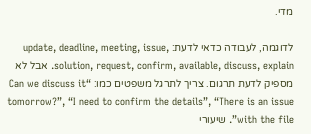מדי.

לדוגמה, לעבודה כדאי לדעת: update, deadline, meeting, issue, solution, request, confirm, available, discuss, explain. אבל לא מספיק לדעת תרגום. צריך לתרגל משפטים כמו: “Can we discuss it tomorrow?”, “I need to confirm the details”, “There is an issue with the file”. שיעורי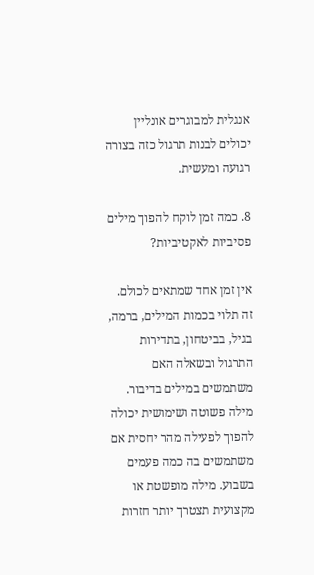אנגלית למבוגרים אונליין יכולים לבנות תרגול כזה בצורה רגועה ומעשית.

8. כמה זמן לוקח להפוך מילים פסיביות לאקטיביות?

אין זמן אחד שמתאים לכולם. זה תלוי בכמות המילים, ברמה, בגיל, בביטחון, בתדירות התרגול ובשאלה האם משתמשים במילים בדיבור. מילה פשוטה ושימושית יכולה להפוך לפעילה מהר יחסית אם משתמשים בה כמה פעמים בשבוע. מילה מופשטת או מקצועית תצטרך יותר חזרות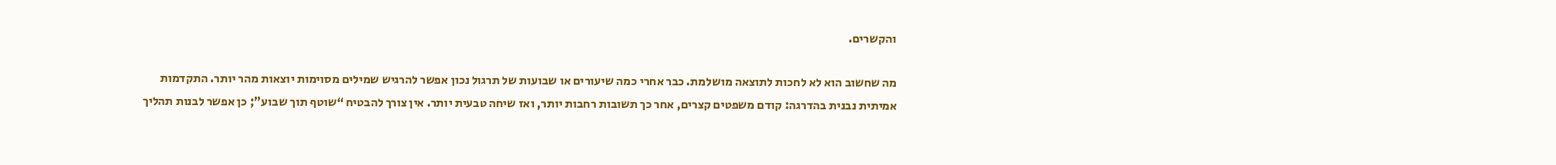והקשרים.

מה שחשוב הוא לא לחכות לתוצאה מושלמת. כבר אחרי כמה שיעורים או שבועות של תרגול נכון אפשר להרגיש שמילים מסוימות יוצאות מהר יותר. התקדמות אמיתית נבנית בהדרגה: קודם משפטים קצרים, אחר כך תשובות רחבות יותר, ואז שיחה טבעית יותר. אין צורך להבטיח “שוטף תוך שבוע”; כן אפשר לבנות תהליך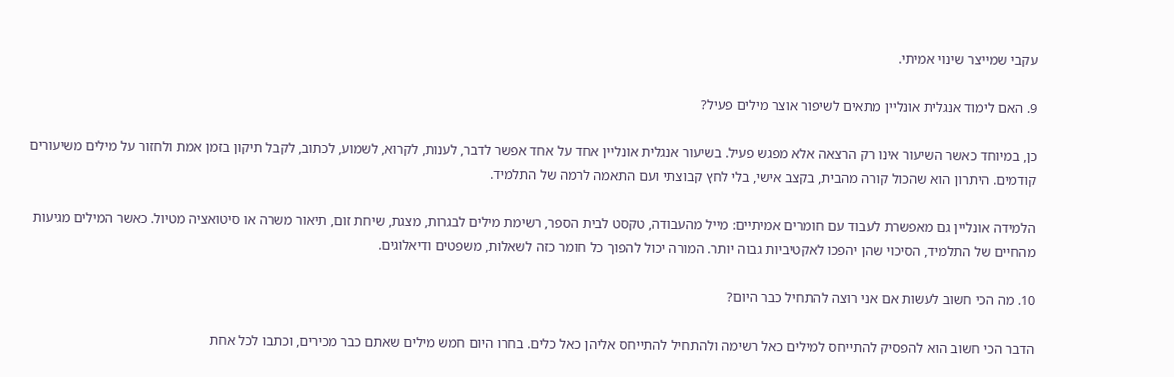עקבי שמייצר שינוי אמיתי.

9. האם לימוד אנגלית אונליין מתאים לשיפור אוצר מילים פעיל?

כן, במיוחד כאשר השיעור אינו רק הרצאה אלא מפגש פעיל. בשיעור אנגלית אונליין אחד על אחד אפשר לדבר, לענות, לקרוא, לשמוע, לכתוב, לקבל תיקון בזמן אמת ולחזור על מילים משיעורים קודמים. היתרון הוא שהכול קורה מהבית, בקצב אישי, בלי לחץ קבוצתי ועם התאמה לרמה של התלמיד.

הלמידה אונליין גם מאפשרת לעבוד עם חומרים אמיתיים: מייל מהעבודה, טקסט לבית הספר, רשימת מילים לבגרות, מצגת, שיחת זום, תיאור משרה או סיטואציה מטיול. כאשר המילים מגיעות מהחיים של התלמיד, הסיכוי שהן יהפכו לאקטיביות גבוה יותר. המורה יכול להפוך כל חומר כזה לשאלות, משפטים ודיאלוגים.

10. מה הכי חשוב לעשות אם אני רוצה להתחיל כבר היום?

הדבר הכי חשוב הוא להפסיק להתייחס למילים כאל רשימה ולהתחיל להתייחס אליהן כאל כלים. בחרו היום חמש מילים שאתם כבר מכירים, וכתבו לכל אחת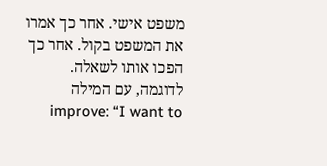משפט אישי. אחר כך אמרו את המשפט בקול. אחר כך הפכו אותו לשאלה. לדוגמה, עם המילה improve: “I want to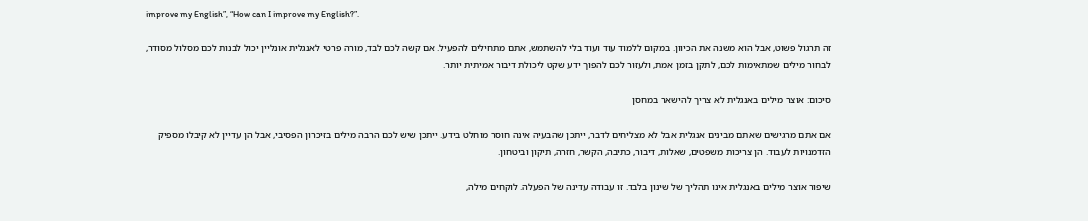improve my English”, “How can I improve my English?”.

זה תרגול פשוט, אבל הוא משנה את הכיוון. במקום ללמוד עוד ועוד בלי להשתמש, אתם מתחילים להפעיל. אם קשה לכם לבד, מורה פרטי לאנגלית אונליין יכול לבנות לכם מסלול מסודר, לבחור מילים שמתאימות לכם, לתקן בזמן אמת, ולעזור לכם להפוך ידע שקט ליכולת דיבור אמיתית יותר.

סיכום: אוצר מילים באנגלית לא צריך להישאר במחסן

אם אתם מרגישים שאתם מבינים אנגלית אבל לא מצליחים לדבר, ייתכן שהבעיה אינה חוסר מוחלט בידע. ייתכן שיש לכם הרבה מילים בזיכרון הפסיבי, אבל הן עדיין לא קיבלו מספיק הזדמנויות לעבוד. הן צריכות משפטים, שאלות, דיבור, כתיבה, הקשר, חזרה, תיקון וביטחון.

שיפור אוצר מילים באנגלית אינו תהליך של שינון בלבד. זו עבודה עדינה של הפעלה. לוקחים מילה,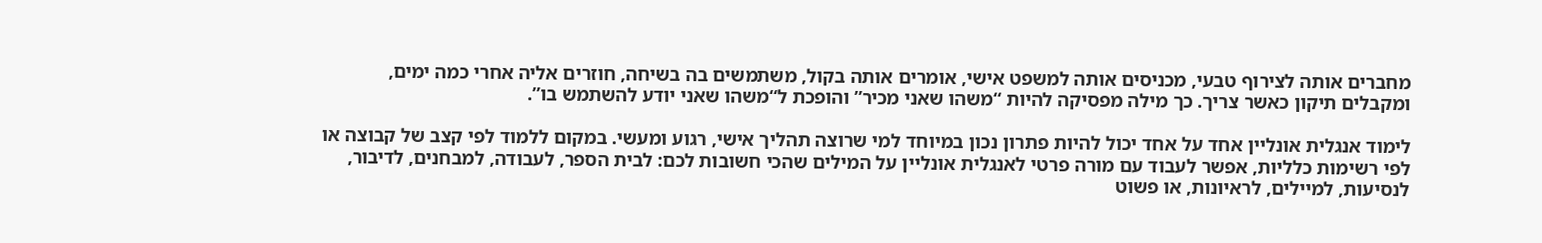מחברים אותה לצירוף טבעי, מכניסים אותה למשפט אישי, אומרים אותה בקול, משתמשים בה בשיחה, חוזרים אליה אחרי כמה ימים, ומקבלים תיקון כאשר צריך. כך מילה מפסיקה להיות “משהו שאני מכיר” והופכת ל“משהו שאני יודע להשתמש בו”.

לימוד אנגלית אונליין אחד על אחד יכול להיות פתרון נכון במיוחד למי שרוצה תהליך אישי, רגוע ומעשי. במקום ללמוד לפי קצב של קבוצה או לפי רשימות כלליות, אפשר לעבוד עם מורה פרטי לאנגלית אונליין על המילים שהכי חשובות לכם: לבית הספר, לעבודה, למבחנים, לדיבור, לנסיעות, למיילים, לראיונות, או פשוט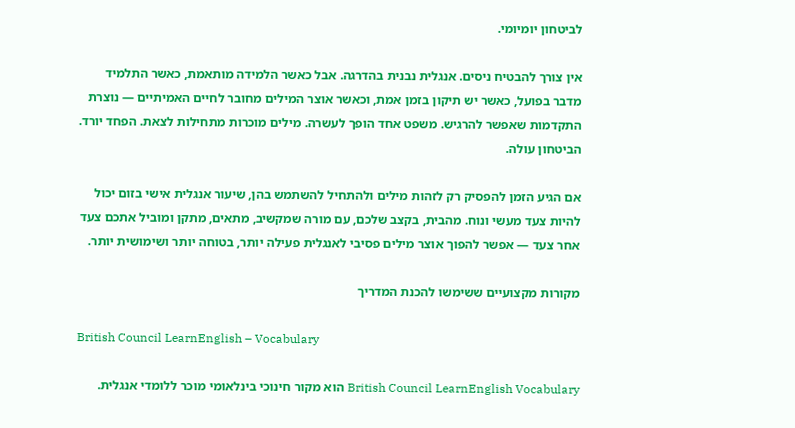לביטחון יומיומי.

אין צורך להבטיח ניסים. אנגלית נבנית בהדרגה. אבל כאשר הלמידה מותאמת, כאשר התלמיד מדבר בפועל, כאשר יש תיקון בזמן אמת, וכאשר אוצר המילים מחובר לחיים האמיתיים — נוצרת התקדמות שאפשר להרגיש. משפט אחד הופך לעשרה. מילים מוכרות מתחילות לצאת. הפחד יורד. הביטחון עולה.

אם הגיע הזמן להפסיק רק לזהות מילים ולהתחיל להשתמש בהן, שיעור אנגלית אישי בזום יכול להיות צעד מעשי ונוח. מהבית, בקצב שלכם, עם מורה שמקשיב, מתאים, מתקן ומוביל אתכם צעד אחר צעד — אפשר להפוך אוצר מילים פסיבי לאנגלית פעילה יותר, בטוחה יותר ושימושית יותר.

מקורות מקצועיים ששימשו להכנת המדריך

British Council LearnEnglish – Vocabulary

British Council LearnEnglish Vocabulary הוא מקור חינוכי בינלאומי מוכר ללומדי אנגלית.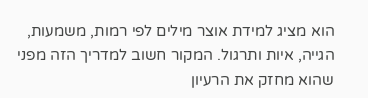הוא מציג למידת אוצר מילים לפי רמות, משמעות, הגייה, איות ותרגול. המקור חשוב למדריך הזה מפני שהוא מחזק את הרעיון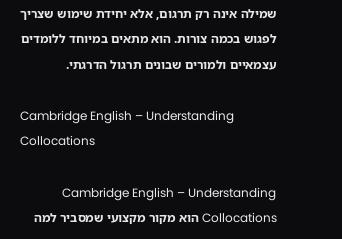שמילה אינה רק תרגום, אלא יחידת שימוש שצריך לפגוש בכמה צורות. הוא מתאים במיוחד ללומדים עצמאיים ולמורים שבונים תרגול הדרגתי.

Cambridge English – Understanding Collocations

Cambridge English – Understanding Collocations הוא מקור מקצועי שמסביר למה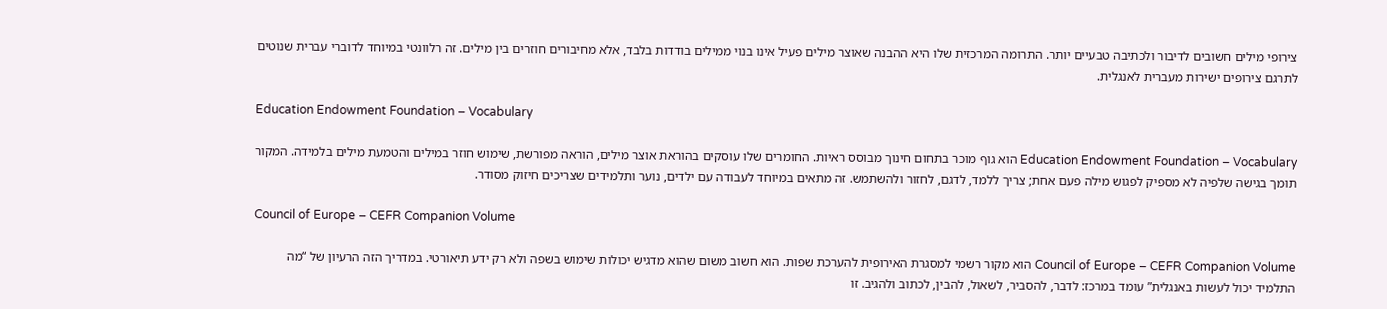צירופי מילים חשובים לדיבור ולכתיבה טבעיים יותר. התרומה המרכזית שלו היא ההבנה שאוצר מילים פעיל אינו בנוי ממילים בודדות בלבד, אלא מחיבורים חוזרים בין מילים. זה רלוונטי במיוחד לדוברי עברית שנוטים לתרגם צירופים ישירות מעברית לאנגלית.

Education Endowment Foundation – Vocabulary

Education Endowment Foundation – Vocabulary הוא גוף מוכר בתחום חינוך מבוסס ראיות. החומרים שלו עוסקים בהוראת אוצר מילים, הוראה מפורשת, שימוש חוזר במילים והטמעת מילים בלמידה. המקור תומך בגישה שלפיה לא מספיק לפגוש מילה פעם אחת; צריך ללמד, לדגם, לחזור ולהשתמש. זה מתאים במיוחד לעבודה עם ילדים, נוער ותלמידים שצריכים חיזוק מסודר.

Council of Europe – CEFR Companion Volume

Council of Europe – CEFR Companion Volume הוא מקור רשמי למסגרת האירופית להערכת שפות. הוא חשוב משום שהוא מדגיש יכולות שימוש בשפה ולא רק ידע תיאורטי. במדריך הזה הרעיון של “מה התלמיד יכול לעשות באנגלית” עומד במרכז: לדבר, להסביר, לשאול, להבין, לכתוב ולהגיב. זו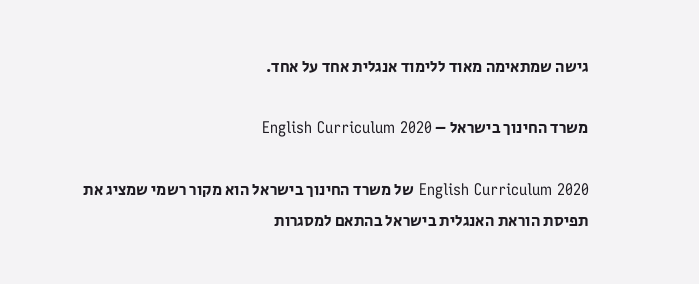גישה שמתאימה מאוד ללימוד אנגלית אחד על אחד.

משרד החינוך בישראל – English Curriculum 2020

English Curriculum 2020 של משרד החינוך בישראל הוא מקור רשמי שמציג את תפיסת הוראת האנגלית בישראל בהתאם למסגרות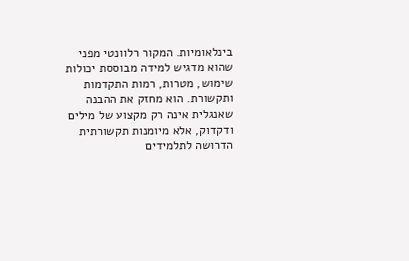בינלאומיות. המקור רלוונטי מפני שהוא מדגיש למידה מבוססת יכולות שימוש, מטרות, רמות התקדמות ותקשורת. הוא מחזק את ההבנה שאנגלית אינה רק מקצוע של מילים ודקדוק, אלא מיומנות תקשורתית הדרושה לתלמידים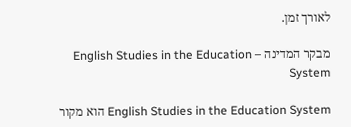לאורך זמן.

מבקר המדינה – English Studies in the Education System

English Studies in the Education System הוא מקור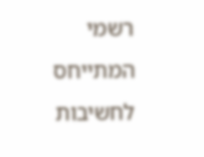רשמי המתייחס לחשיבות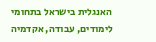האנגלית בישראל בתחומי לימודים, עבודה, אקדמיה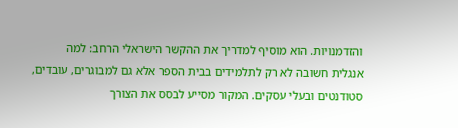והזדמנויות. הוא מוסיף למדריך את ההקשר הישראלי הרחב: למה אנגלית חשובה לא רק לתלמידים בבית הספר אלא גם למבוגרים, עובדים, סטודנטים ובעלי עסקים. המקור מסייע לבסס את הצורך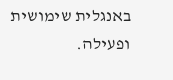באנגלית שימושית ופעילה.